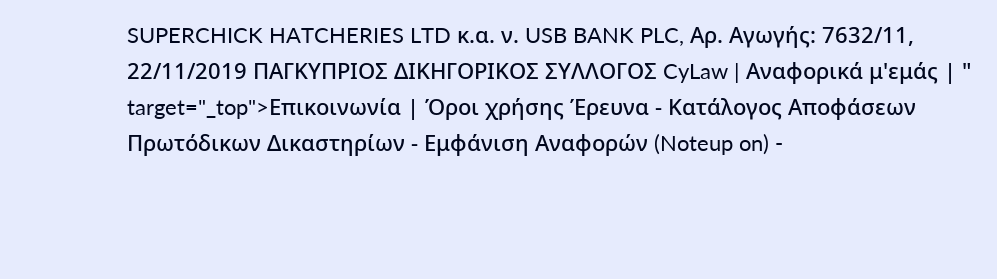SUPERCHICK HATCHERIES LTD κ.α. ν. USB BANK PLC, Αρ. Αγωγής: 7632/11, 22/11/2019 ΠΑΓΚΥΠΡΙΟΣ ΔΙΚΗΓΟΡΙΚΟΣ ΣΥΛΛΟΓΟΣ CyLaw | Αναφορικά μ'εμάς | " target="_top">Επικοινωνία | Όροι χρήσης Έρευνα - Κατάλογος Αποφάσεων Πρωτόδικων Δικαστηρίων - Εμφάνιση Αναφορών (Noteup on) -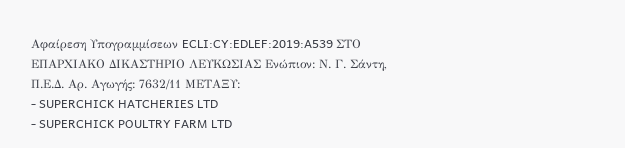Αφαίρεση Υπογραμμίσεων ECLI:CY:EDLEF:2019:A539 ΣΤΟ ΕΠΑΡΧΙΑΚΟ ΔΙΚΑΣΤΗΡΙΟ ΛΕΥΚΩΣΙΑΣ Ενώπιον: Ν. Γ. Σάντη, Π.Ε.Δ. Αρ. Αγωγής: 7632/11 ΜΕΤΑΞΥ:
- SUPERCHICK HATCHERIES LTD
- SUPERCHICK POULTRY FARM LTD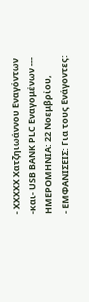- XXXXX Χατζηιωάννου Εναγόντων -και- USB BANK PLC Εναγομένων --- ΗΜΕΡΟΜΗΝΙΑ: 22 Νοεμβρίου,
- ΕΜΦΑΝΙΣΕΙΣ: Για τους Ενάγοντες: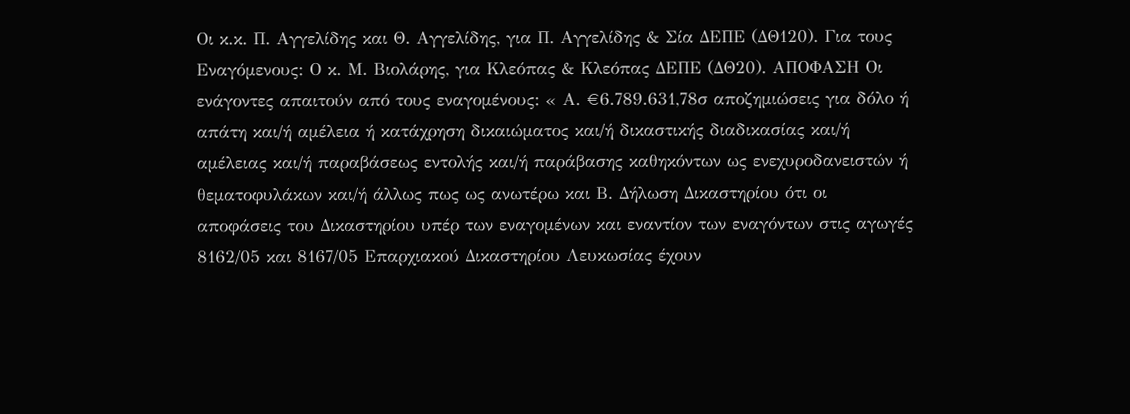Οι κ.κ. Π. Αγγελίδης και Θ. Αγγελίδης, για Π. Αγγελίδης & Σία ΔΕΠΕ (ΔΘ120). Για τους Εναγόμενους: Ο κ. Μ. Βιολάρης, για Κλεόπας & Κλεόπας ΔΕΠΕ (ΔΘ20). ΑΠΟΦΑΣΗ Οι ενάγοντες απαιτούν από τους εναγομένους: « Α. €6.789.631,78σ αποζημιώσεις για δόλο ή απάτη και/ή αμέλεια ή κατάχρηση δικαιώματος και/ή δικαστικής διαδικασίας και/ή αμέλειας και/ή παραβάσεως εντολής και/ή παράβασης καθηκόντων ως ενεχυροδανειστών ή θεματοφυλάκων και/ή άλλως πως ως ανωτέρω και Β. Δήλωση Δικαστηρίου ότι οι αποφάσεις του Δικαστηρίου υπέρ των εναγομένων και εναντίον των εναγόντων στις αγωγές 8162/05 και 8167/05 Επαρχιακού Δικαστηρίου Λευκωσίας έχουν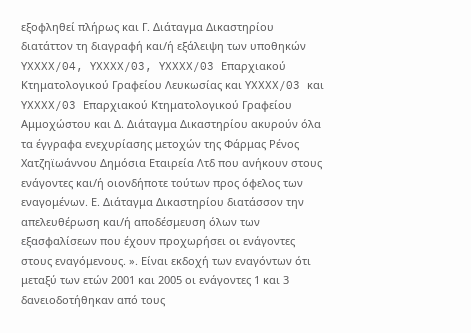εξοφληθεί πλήρως και Γ. Διάταγμα Δικαστηρίου διατάττον τη διαγραφή και/ή εξάλειψη των υποθηκών ΥXXXX/04, ΥXXXX/03, ΥXXXX/03 Επαρχιακού Κτηματολογικού Γραφείου Λευκωσίας και ΥXXXX/03 και ΥXXXX/03 Επαρχιακού Κτηματολογικού Γραφείου Αμμοχώστου και Δ. Διάταγμα Δικαστηρίου ακυρούν όλα τα έγγραφα ενεχυρίασης μετοχών της Φάρμας Ρένος Χατζηϊωάννου Δημόσια Εταιρεία Λτδ που ανήκουν στους ενάγοντες και/ή οιονδήποτε τούτων προς όφελος των εναγομένων. Ε. Διάταγμα Δικαστηρίου διατάσσον την απελευθέρωση και/ή αποδέσμευση όλων των εξασφαλίσεων που έχουν προχωρήσει οι ενάγοντες στους εναγόμενους. ». Είναι εκδοχή των εναγόντων ότι μεταξύ των ετών 2001 και 2005 οι ενάγοντες 1 και 3 δανειοδοτήθηκαν από τους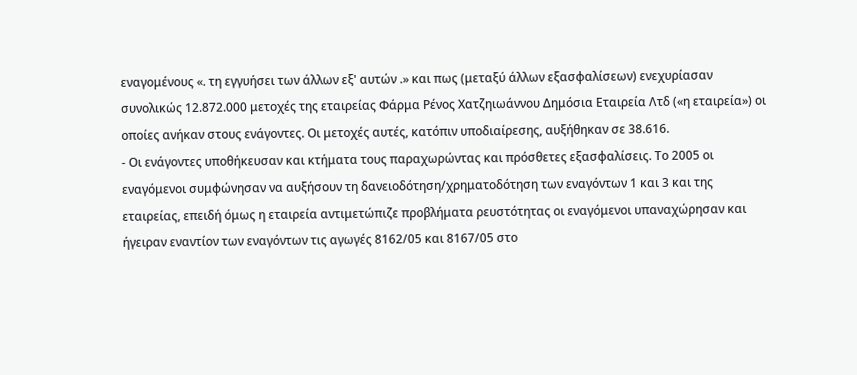εναγομένους «. τη εγγυήσει των άλλων εξ' αυτών .» και πως (μεταξύ άλλων εξασφαλίσεων) ενεχυρίασαν συνολικώς 12.872.000 μετοχές της εταιρείας Φάρμα Ρένος Χατζηιωάννου Δημόσια Εταιρεία Λτδ («η εταιρεία») οι οποίες ανήκαν στους ενάγοντες. Οι μετοχές αυτές, κατόπιν υποδιαίρεσης, αυξήθηκαν σε 38.616.
- Οι ενάγοντες υποθήκευσαν και κτήματα τους παραχωρώντας και πρόσθετες εξασφαλίσεις. Το 2005 οι εναγόμενοι συμφώνησαν να αυξήσουν τη δανειοδότηση/χρηματοδότηση των εναγόντων 1 και 3 και της εταιρείας, επειδή όμως η εταιρεία αντιμετώπιζε προβλήματα ρευστότητας οι εναγόμενοι υπαναχώρησαν και ήγειραν εναντίον των εναγόντων τις αγωγές 8162/05 και 8167/05 στο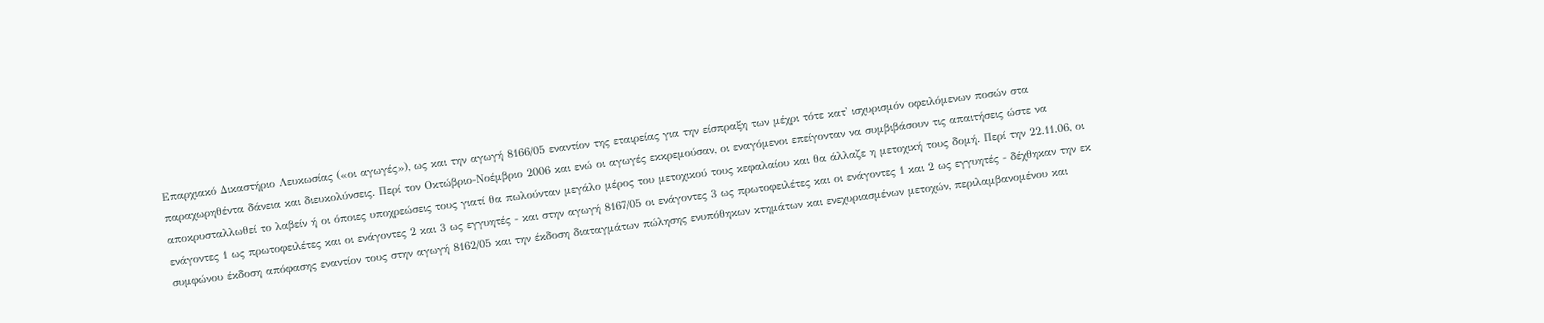Επαρχιακό Δικαστήριο Λευκωσίας («οι αγωγές»), ως και την αγωγή 8166/05 εναντίον της εταιρείας για την είσπραξη των μέχρι τότε κατ' ισχυρισμόν οφειλόμενων ποσών στα παραχωρηθέντα δάνεια και διευκολύνσεις. Περί τον Οκτώβριο-Νοέμβριο 2006 και ενώ οι αγωγές εκκρεμούσαν, οι εναγόμενοι επείγονταν να συμβιβάσουν τις απαιτήσεις ώστε να αποκρυσταλλωθεί το λαβείν ή οι όποιες υποχρεώσεις τους γιατί θα πωλούνταν μεγάλο μέρος του μετοχικού τους κεφαλαίου και θα άλλαζε η μετοχική τους δομή. Περί την 22.11.06, οι ενάγοντες 1 ως πρωτοφειλέτες και οι ενάγοντες 2 και 3 ως εγγυητές - και στην αγωγή 8167/05 οι ενάγοντες 3 ως πρωτοφειλέτες και οι ενάγοντες 1 και 2 ως εγγυητές - δέχθηκαν την εκ συμφώνου έκδοση απόφασης εναντίον τους στην αγωγή 8162/05 και την έκδοση διαταγμάτων πώλησης ενυπόθηκων κτημάτων και ενεχυριασμένων μετοχών, περιλαμβανομένου και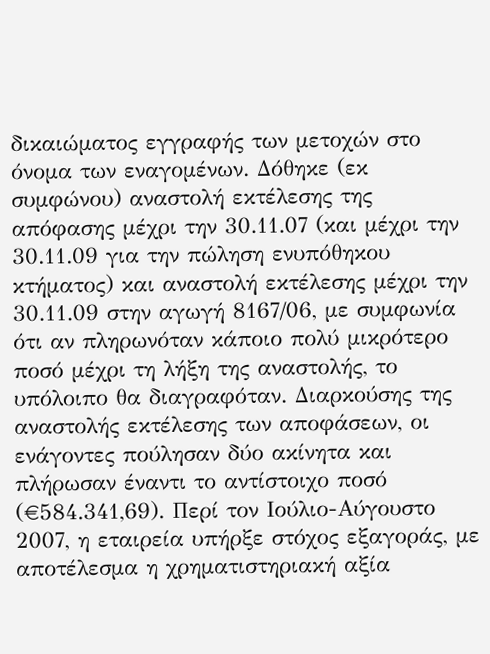δικαιώματος εγγραφής των μετοχών στο όνομα των εναγομένων. Δόθηκε (εκ συμφώνου) αναστολή εκτέλεσης της απόφασης μέχρι την 30.11.07 (και μέχρι την 30.11.09 για την πώληση ενυπόθηκου κτήματος) και αναστολή εκτέλεσης μέχρι την 30.11.09 στην αγωγή 8167/06, με συμφωνία ότι αν πληρωνόταν κάποιο πολύ μικρότερο ποσό μέχρι τη λήξη της αναστολής, το υπόλοιπο θα διαγραφόταν. Διαρκούσης της αναστολής εκτέλεσης των αποφάσεων, οι ενάγοντες πούλησαν δύο ακίνητα και πλήρωσαν έναντι το αντίστοιχο ποσό (€584.341,69). Περί τον Ιούλιο-Αύγουστο 2007, η εταιρεία υπήρξε στόχος εξαγοράς, με αποτέλεσμα η χρηματιστηριακή αξία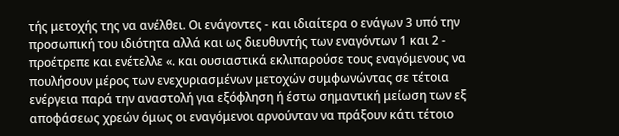τής μετοχής της να ανέλθει. Οι ενάγοντες - και ιδιαίτερα ο ενάγων 3 υπό την προσωπική του ιδιότητα αλλά και ως διευθυντής των εναγόντων 1 και 2 - προέτρεπε και ενέτελλε «. και ουσιαστικά εκλιπαρούσε τους εναγόμενους να πουλήσουν μέρος των ενεχυριασμένων μετοχών συμφωνώντας σε τέτοια ενέργεια παρά την αναστολή για εξόφληση ή έστω σημαντική μείωση των εξ αποφάσεως χρεών όμως οι εναγόμενοι αρνούνταν να πράξουν κάτι τέτοιο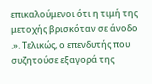επικαλούμενοι ότι η τιμή της μετοχής βρισκόταν σε άνοδο .». Τελικώς, ο επενδυτής που συζητούσε εξαγορά της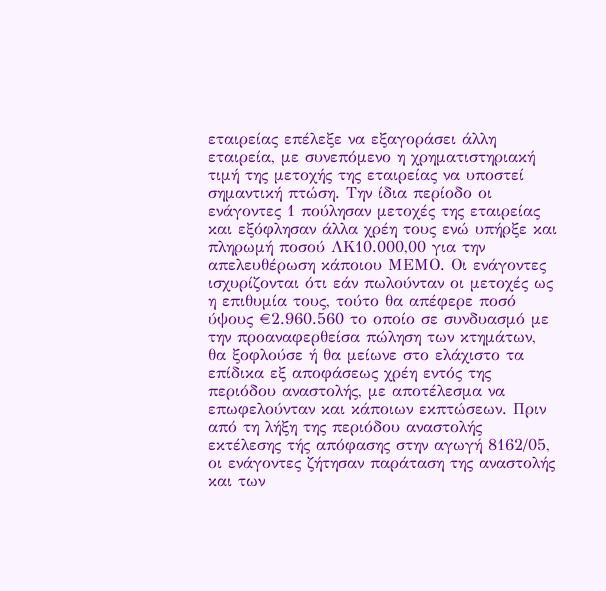εταιρείας επέλεξε να εξαγοράσει άλλη εταιρεία, με συνεπόμενο η χρηματιστηριακή τιμή της μετοχής της εταιρείας να υποστεί σημαντική πτώση. Την ίδια περίοδο οι ενάγοντες 1 πούλησαν μετοχές της εταιρείας και εξόφλησαν άλλα χρέη τους ενώ υπήρξε και πληρωμή ποσού ΛΚ10.000,00 για την απελευθέρωση κάποιου ΜΕΜΟ. Οι ενάγοντες ισχυρίζονται ότι εάν πωλούνταν οι μετοχές ως η επιθυμία τους, τούτο θα απέφερε ποσό ύψους €2.960.560 το οποίο σε συνδυασμό με την προαναφερθείσα πώληση των κτημάτων, θα ξοφλούσε ή θα μείωνε στο ελάχιστο τα επίδικα εξ αποφάσεως χρέη εντός της περιόδου αναστολής, με αποτέλεσμα να επωφελούνταν και κάποιων εκπτώσεων. Πριν από τη λήξη της περιόδου αναστολής εκτέλεσης τής απόφασης στην αγωγή 8162/05, οι ενάγοντες ζήτησαν παράταση της αναστολής και των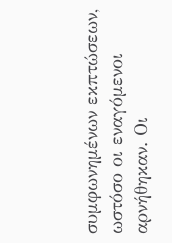συμφωνημένων εκπτώσεων, ωστόσο οι εναγόμενοι αρνήθηκαν. Οι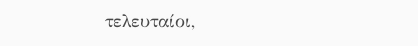τελευταίοι,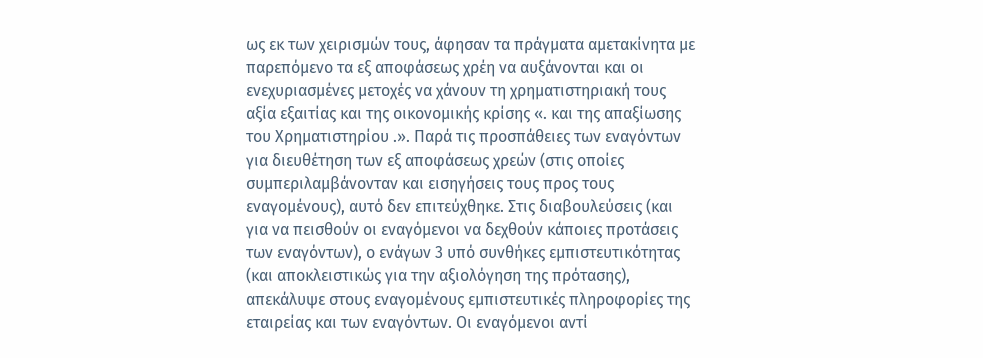ως εκ των χειρισμών τους, άφησαν τα πράγματα αμετακίνητα με παρεπόμενο τα εξ αποφάσεως χρέη να αυξάνονται και οι ενεχυριασμένες μετοχές να χάνουν τη χρηματιστηριακή τους αξία εξαιτίας και της οικονομικής κρίσης «. και της απαξίωσης του Χρηματιστηρίου .». Παρά τις προσπάθειες των εναγόντων για διευθέτηση των εξ αποφάσεως χρεών (στις οποίες συμπεριλαμβάνονταν και εισηγήσεις τους προς τους εναγομένους), αυτό δεν επιτεύχθηκε. Στις διαβουλεύσεις (και για να πεισθούν οι εναγόμενοι να δεχθούν κάποιες προτάσεις των εναγόντων), ο ενάγων 3 υπό συνθήκες εμπιστευτικότητας (και αποκλειστικώς για την αξιολόγηση της πρότασης), απεκάλυψε στους εναγομένους εμπιστευτικές πληροφορίες της εταιρείας και των εναγόντων. Οι εναγόμενοι αντί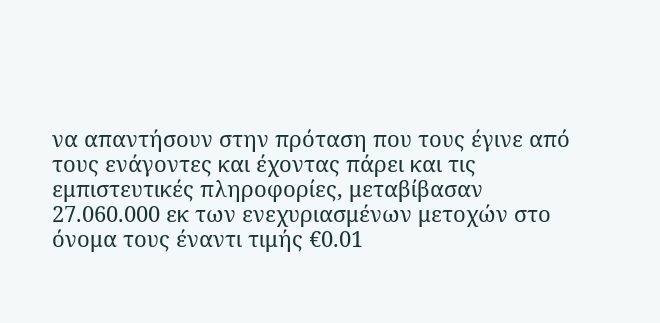να απαντήσουν στην πρόταση που τους έγινε από τους ενάγοντες και έχοντας πάρει και τις εμπιστευτικές πληροφορίες, μεταβίβασαν 27.060.000 εκ των ενεχυριασμένων μετοχών στο όνομα τους έναντι τιμής €0.01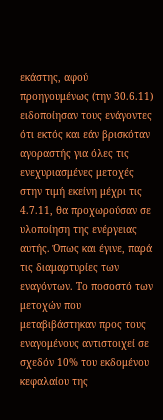εκάστης, αφού προηγουμένως (την 30.6.11) ειδοποίησαν τους ενάγοντες ότι εκτός και εάν βρισκόταν αγοραστής για όλες τις ενεχυριασμένες μετοχές στην τιμή εκείνη μέχρι τις 4.7.11, θα προχωρούσαν σε υλοποίηση της ενέργειας αυτής. Όπως και έγινε, παρά τις διαμαρτυρίες των εναγόντων. Το ποσοστό των μετοχών που μεταβιβάστηκαν προς τους εναγομένους αντιστοιχεί σε σχεδόν 10% του εκδομένου κεφαλαίου της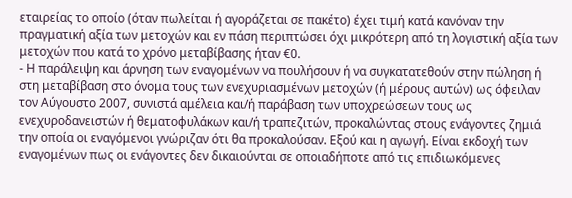εταιρείας το οποίο (όταν πωλείται ή αγοράζεται σε πακέτο) έχει τιμή κατά κανόναν την πραγματική αξία των μετοχών και εν πάση περιπτώσει όχι μικρότερη από τη λογιστική αξία των μετοχών που κατά το χρόνο μεταβίβασης ήταν €0.
- Η παράλειψη και άρνηση των εναγομένων να πουλήσουν ή να συγκατατεθούν στην πώληση ή στη μεταβίβαση στο όνομα τους των ενεχυριασμένων μετοχών (ή μέρους αυτών) ως όφειλαν τον Αύγουστο 2007, συνιστά αμέλεια και/ή παράβαση των υποχρεώσεων τους ως ενεχυροδανειστών ή θεματοφυλάκων και/ή τραπεζιτών, προκαλώντας στους ενάγοντες ζημιά την οποία οι εναγόμενοι γνώριζαν ότι θα προκαλούσαν. Εξού και η αγωγή. Είναι εκδοχή των εναγομένων πως οι ενάγοντες δεν δικαιούνται σε οποιαδήποτε από τις επιδιωκόμενες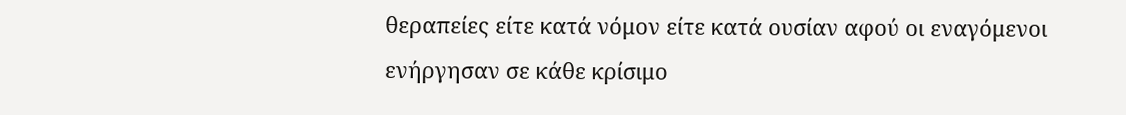θεραπείες είτε κατά νόμον είτε κατά ουσίαν αφού οι εναγόμενοι ενήργησαν σε κάθε κρίσιμο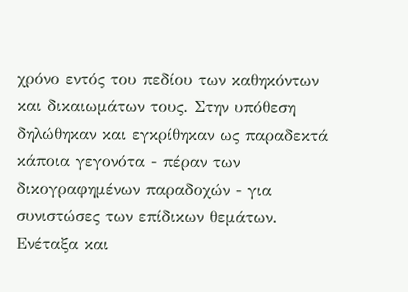χρόνο εντός του πεδίου των καθηκόντων και δικαιωμάτων τους. Στην υπόθεση δηλώθηκαν και εγκρίθηκαν ως παραδεκτά κάποια γεγονότα - πέραν των δικογραφημένων παραδοχών - για συνιστώσες των επίδικων θεμάτων. Ενέταξα και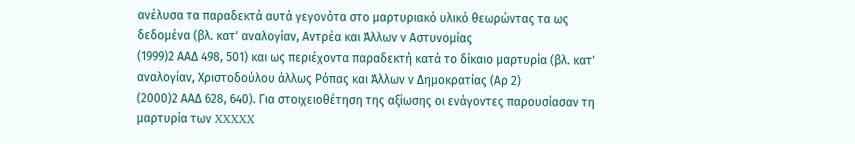ανέλυσα τα παραδεκτά αυτά γεγονότα στο μαρτυριακό υλικό θεωρώντας τα ως δεδομένα (βλ. κατ' αναλογίαν, Αντρέα και Άλλων ν Αστυνομίας
(1999)2 ΑΑΔ 498, 501) και ως περιέχοντα παραδεκτή κατά το δίκαιο μαρτυρία (βλ. κατ' αναλογίαν, Χριστοδούλου άλλως Ρόπας και Άλλων ν Δημοκρατίας (Αρ 2)
(2000)2 ΑΑΔ 628, 640). Για στοιχειοθέτηση της αξίωσης οι ενάγοντες παρουσίασαν τη μαρτυρία των XXXXX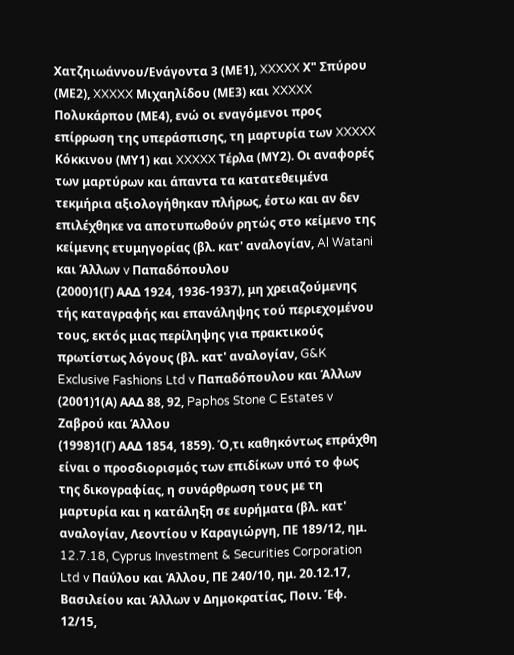Χατζηιωάννου/Ενάγοντα 3 (ΜΕ1), XXXXX Χ" Σπύρου (ΜΕ2), XXXXX Μιχαηλίδου (ΜΕ3) και XXXXX Πολυκάρπου (ΜΕ4), ενώ οι εναγόμενοι προς επίρρωση της υπεράσπισης, τη μαρτυρία των XXXXX Κόκκινου (ΜΥ1) και XXXXX Τέρλα (ΜΥ2). Οι αναφορές των μαρτύρων και άπαντα τα κατατεθειμένα τεκμήρια αξιολογήθηκαν πλήρως, έστω και αν δεν επιλέχθηκε να αποτυπωθούν ρητώς στο κείμενο της κείμενης ετυμηγορίας (βλ. κατ' αναλογίαν, Al Watani και Άλλων v Παπαδόπουλου
(2000)1(Γ) ΑΑΔ 1924, 1936-1937), μη χρειαζούμενης τής καταγραφής και επανάληψης τού περιεχομένου τους, εκτός μιας περίληψης για πρακτικούς πρωτίστως λόγους (βλ. κατ' αναλογίαν, G&K Exclusive Fashions Ltd v Παπαδόπουλου και Άλλων
(2001)1(Α) ΑΑΔ 88, 92, Paphos Stone C Estates v Ζαβρού και Άλλου
(1998)1(Γ) ΑΑΔ 1854, 1859). Ό,τι καθηκόντως επράχθη είναι ο προσδιορισμός των επιδίκων υπό το φως της δικογραφίας, η συνάρθρωση τους με τη μαρτυρία και η κατάληξη σε ευρήματα (βλ. κατ' αναλογίαν, Λεοντίου ν Καραγιώργη, ΠΕ 189/12, ημ. 12.7.18, Cyprus Investment & Securities Corporation Ltd v Παύλου και Άλλου, ΠΕ 240/10, ημ. 20.12.17, Βασιλείου και Άλλων ν Δημοκρατίας, Ποιν. Έφ. 12/15,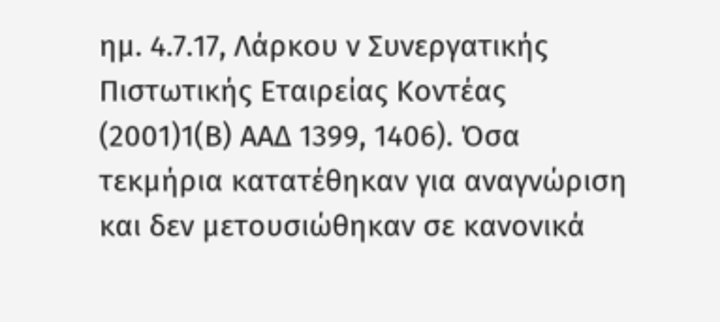ημ. 4.7.17, Λάρκου ν Συνεργατικής Πιστωτικής Εταιρείας Κοντέας
(2001)1(Β) ΑΑΔ 1399, 1406). Όσα τεκμήρια κατατέθηκαν για αναγνώριση και δεν μετουσιώθηκαν σε κανονικά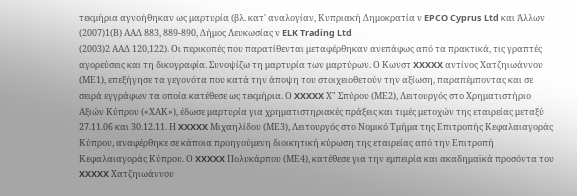τεκμήρια αγνοήθηκαν ως μαρτυρία (βλ. κατ' αναλογίαν, Κυπριακή Δημοκρατία ν EPCO Cyprus Ltd και Άλλων
(2007)1(Β) ΑΑΔ 883, 889-890, Δήμος Λευκωσίας ν ELK Trading Ltd
(2003)2 ΑΑΔ 120,122). Οι περικοπές που παρατίθενται μεταφέρθηκαν ανεπάφως από τα πρακτικά, τις γραπτές αγορεύσεις και τη δικογραφία. Συνοψίζω τη μαρτυρία των μαρτύρων. Ο Κωνστ XXXXX αντίνος Χατζηιωάννου (ΜΕ1), επεξήγησε τα γεγονότα που κατά την άποψη του στοιχειοθετούν την αξίωση, παραπέμποντας και σε σειρά εγγράφων τα οποία κατέθεσε ως τεκμήρια. Ο XXXXX Χ" Σπύρου (ΜΕ2), Λειτουργός στο Χρηματιστήριο Αξιών Κύπρου («ΧΑΚ»), έδωσε μαρτυρία για χρηματιστηριακές πράξεις και τιμές μετοχών της εταιρείας μεταξύ 27.11.06 και 30.12.11. Η XXXXX Μιχαηλίδου (ΜΕ3), Λειτουργός στο Νομικό Τμήμα της Επιτροπής Κεφαλαιαγοράς Κύπρου, αναφέρθηκε σε κάποια προηγούμενη διοικητική κύρωση της εταιρείας από την Επιτροπή Κεφαλαιαγοράς Κύπρου. Ο XXXXX Πολυκάρπου (ΜΕ4), κατέθεσε για την εμπειρία και ακαδημαϊκά προσόντα του XXXXX Χατζηιωάννου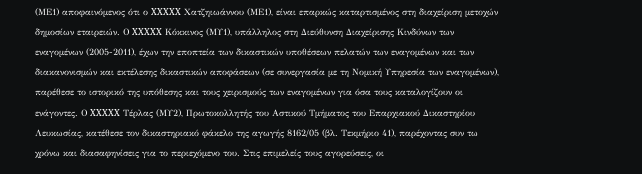(ΜΕ1) αποφαινόμενος ότι ο XXXXX Χατζηιωάννου (ΜΕ1), είναι επαρκώς καταρτισμένος στη διαχείριση μετοχών δημοσίων εταιρειών. Ο XXXXX Κόκκινος (ΜΥ1), υπάλληλος στη Διεύθυνση Διαχείρισης Κινδύνων των εναγομένων (2005-2011), έχων την εποπτεία των δικαστικών υποθέσεων πελατών των εναγομένων και των διακανονισμών και εκτέλεσης δικαστικών αποφάσεων (σε συνεργασία με τη Νομική Υπηρεσία των εναγομένων), παρέθεσε το ιστορικό της υπόθεσης και τους χειρισμούς των εναγομένων για όσα τους καταλογίζουν οι ενάγοντες. Ο XXXXX Τέρλας (ΜΥ2), Πρωτοκολλητής του Αστικού Τμήματος του Επαρχιακού Δικαστηρίου Λευκωσίας, κατέθεσε τον δικαστηριακό φάκελο της αγωγής 8162/05 (βλ. Τεκμήριο 41), παρέχοντας συν τω χρόνω και διασαφηνίσεις για το περιεχόμενο του. Στις επιμελείς τους αγορεύσεις, οι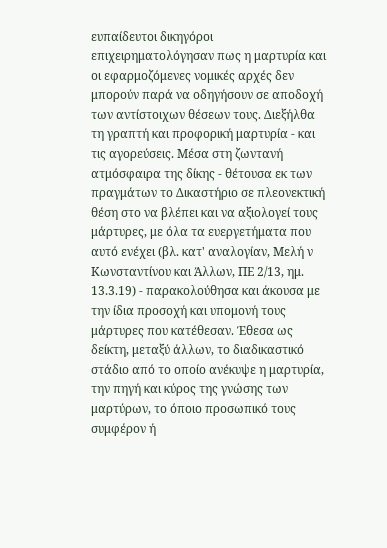ευπαίδευτοι δικηγόροι επιχειρηματολόγησαν πως η μαρτυρία και οι εφαρμοζόμενες νομικές αρχές δεν μπορούν παρά να οδηγήσουν σε αποδοχή των αντίστοιχων θέσεων τους. Διεξήλθα τη γραπτή και προφορική μαρτυρία - και τις αγορεύσεις. Μέσα στη ζωντανή ατμόσφαιρα της δίκης - θέτουσα εκ των πραγμάτων το Δικαστήριο σε πλεονεκτική θέση στο να βλέπει και να αξιολογεί τους μάρτυρες, με όλα τα ευεργετήματα που αυτό ενέχει (βλ. κατ' αναλογίαν, Μελή ν Κωνσταντίνου και Άλλων, ΠΕ 2/13, ημ. 13.3.19) - παρακολούθησα και άκουσα με την ίδια προσοχή και υπομονή τους μάρτυρες που κατέθεσαν. Έθεσα ως δείκτη, μεταξύ άλλων, το διαδικαστικό στάδιο από το οποίο ανέκυψε η μαρτυρία, την πηγή και κύρος της γνώσης των μαρτύρων, το όποιο προσωπικό τους συμφέρον ή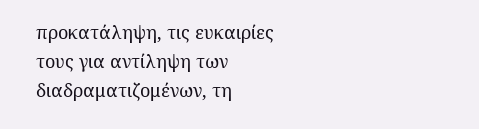προκατάληψη, τις ευκαιρίες τους για αντίληψη των διαδραματιζομένων, τη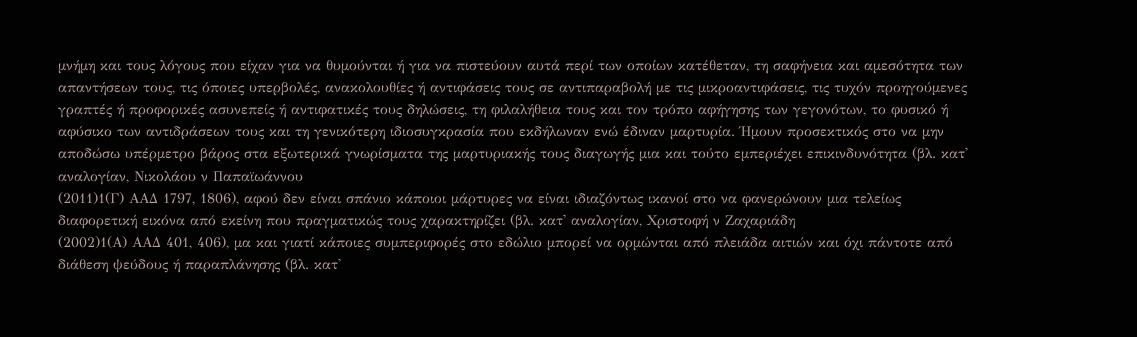μνήμη και τους λόγους που είχαν για να θυμούνται ή για να πιστεύουν αυτά περί των οποίων κατέθεταν, τη σαφήνεια και αμεσότητα των απαντήσεων τους, τις όποιες υπερβολές, ανακολουθίες ή αντιφάσεις τους σε αντιπαραβολή με τις μικροαντιφάσεις, τις τυχόν προηγούμενες γραπτές ή προφορικές ασυνεπείς ή αντιφατικές τους δηλώσεις, τη φιλαλήθεια τους και τον τρόπο αφήγησης των γεγονότων, το φυσικό ή αφύσικο των αντιδράσεων τους και τη γενικότερη ιδιοσυγκρασία που εκδήλωναν ενώ έδιναν μαρτυρία. Ήμουν προσεκτικός στο να μην αποδώσω υπέρμετρο βάρος στα εξωτερικά γνωρίσματα της μαρτυριακής τους διαγωγής μια και τούτο εμπεριέχει επικινδυνότητα (βλ. κατ' αναλογίαν, Νικολάου ν Παπαϊωάννου
(2011)1(Γ) ΑΑΔ 1797, 1806), αφού δεν είναι σπάνιο κάποιοι μάρτυρες να είναι ιδιαζόντως ικανοί στο να φανερώνουν μια τελείως διαφορετική εικόνα από εκείνη που πραγματικώς τους χαρακτηρίζει (βλ. κατ' αναλογίαν, Χριστοφή ν Ζαχαριάδη
(2002)1(Α) ΑΑΔ 401, 406), μα και γιατί κάποιες συμπεριφορές στο εδώλιο μπορεί να ορμώνται από πλειάδα αιτιών και όχι πάντοτε από διάθεση ψεύδους ή παραπλάνησης (βλ. κατ'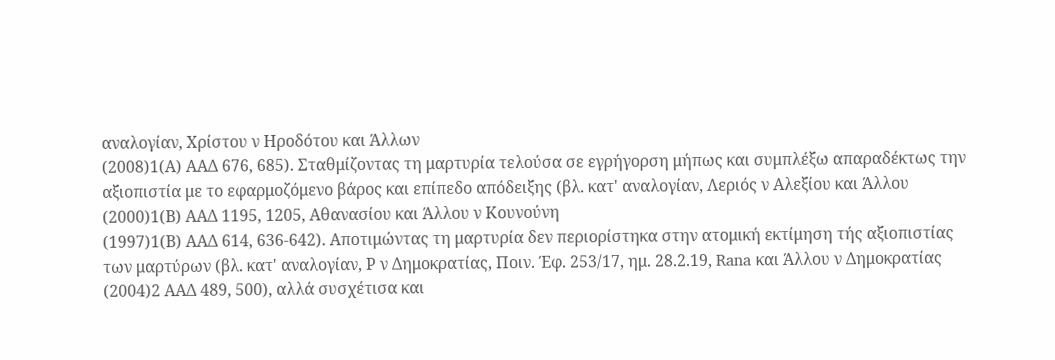αναλογίαν, Χρίστου ν Ηροδότου και Άλλων
(2008)1(Α) ΑΑΔ 676, 685). Σταθμίζοντας τη μαρτυρία τελούσα σε εγρήγορση μήπως και συμπλέξω απαραδέκτως την αξιοπιστία με το εφαρμοζόμενο βάρος και επίπεδο απόδειξης (βλ. κατ' αναλογίαν, Λεριός ν Αλεξίου και Άλλου
(2000)1(Β) ΑΑΔ 1195, 1205, Αθανασίου και Άλλου ν Κουνούνη
(1997)1(Β) ΑΑΔ 614, 636-642). Αποτιμώντας τη μαρτυρία δεν περιορίστηκα στην ατομική εκτίμηση τής αξιοπιστίας των μαρτύρων (βλ. κατ' αναλογίαν, Ρ ν Δημοκρατίας, Ποιν. Έφ. 253/17, ημ. 28.2.19, Rana και Άλλου ν Δημοκρατίας
(2004)2 ΑΑΔ 489, 500), αλλά συσχέτισα και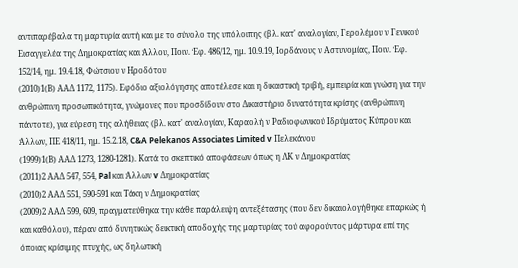αντιπαρέβαλα τη μαρτυρία αυτή και με το σύνολο της υπόλοιπης (βλ. κατ' αναλογίαν, Γερολέμου ν Γενικού Εισαγγελέα της Δημοκρατίας και Άλλου, Ποιν. Έφ. 486/12, ημ. 10.9.19, Ιορδάνους ν Αστυνομίας, Ποιν. Έφ. 152/14, ημ. 19.4.18, Φώτσιου ν Ηροδότου
(2010)1(Β) ΑΑΔ 1172, 1175). Εφόδιο αξιολόγησης αποτέλεσε και η δικαστική τριβή, εμπειρία και γνώση για την ανθρώπινη προσωπικότητα, γνώμονες που προσδίδουν στο Δικαστήριο δυνατότητα κρίσης (ανθρώπινη πάντοτε), για εύρεση της αλήθειας (βλ. κατ' αναλογίαν, Καραολή ν Ραδιοφωνικού Ιδρύματος Κύπρου και Άλλων, ΠΕ 418/11, ημ. 15.2.18, C&A Pelekanos Associates Limited v Πελεκάνου
(1999)1(Β) ΑΑΔ 1273, 1280-1281). Κατά το σκεπτικό αποφάσεων όπως η ΛΚ ν Δημοκρατίας
(2011)2 ΑΑΔ 547, 554, Pal και Άλλων v Δημοκρατίας
(2010)2 ΑΑΔ 551, 590-591 και Τάκη ν Δημοκρατίας
(2009)2 ΑΑΔ 599, 609, πραγματεύθηκα την κάθε παράλειψη αντεξέτασης (που δεν δικαιολογήθηκε επαρκώς ή και καθόλου), πέραν από δυνητικώς δεικτική αποδοχής της μαρτυρίας τού αφορούντος μάρτυρα επί της όποιας κρίσιμης πτυχής, ως δηλωτική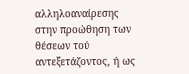αλληλοαναίρεσης στην προώθηση των θέσεων τού αντεξετάζοντος, ή ως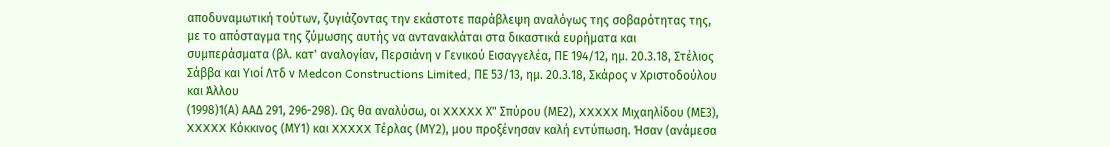αποδυναμωτική τούτων, ζυγιάζοντας την εκάστοτε παράβλεψη αναλόγως της σοβαρότητας της, με το απόσταγμα της ζύμωσης αυτής να αντανακλάται στα δικαστικά ευρήματα και συμπεράσματα (βλ. κατ' αναλογίαν, Περσιάνη ν Γενικού Εισαγγελέα, ΠΕ 194/12, ημ. 20.3.18, Στέλιος Σάββα και Υιοί Λτδ ν Medcon Constructions Limited, ΠΕ 53/13, ημ. 20.3.18, Σκάρος ν Χριστοδούλου και Άλλου
(1998)1(Α) ΑΑΔ 291, 296-298). Ως θα αναλύσω, οι XXXXX Χ" Σπύρου (ΜΕ2), XXXXX Μιχαηλίδου (ΜΕ3), XXXXX Κόκκινος (ΜΥ1) και XXXXX Τέρλας (ΜΥ2), μου προξένησαν καλή εντύπωση. Ήσαν (ανάμεσα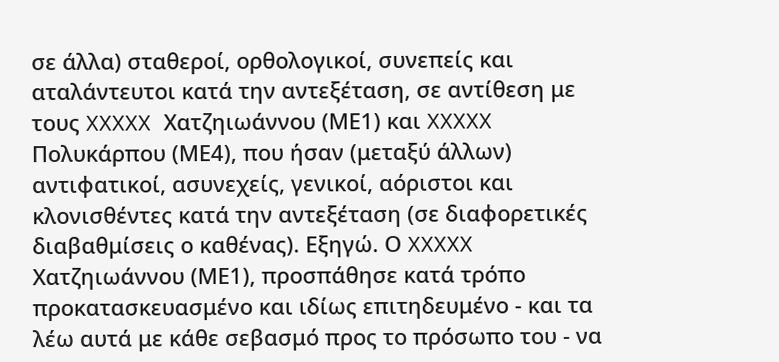σε άλλα) σταθεροί, ορθολογικοί, συνεπείς και αταλάντευτοι κατά την αντεξέταση, σε αντίθεση με τους XXXXX Χατζηιωάννου (ΜΕ1) και XXXXX Πολυκάρπου (ΜΕ4), που ήσαν (μεταξύ άλλων) αντιφατικοί, ασυνεχείς, γενικοί, αόριστοι και κλονισθέντες κατά την αντεξέταση (σε διαφορετικές διαβαθμίσεις ο καθένας). Εξηγώ. Ο XXXXX Χατζηιωάννου (ΜΕ1), προσπάθησε κατά τρόπο προκατασκευασμένο και ιδίως επιτηδευμένο - και τα λέω αυτά με κάθε σεβασμό προς το πρόσωπο του - να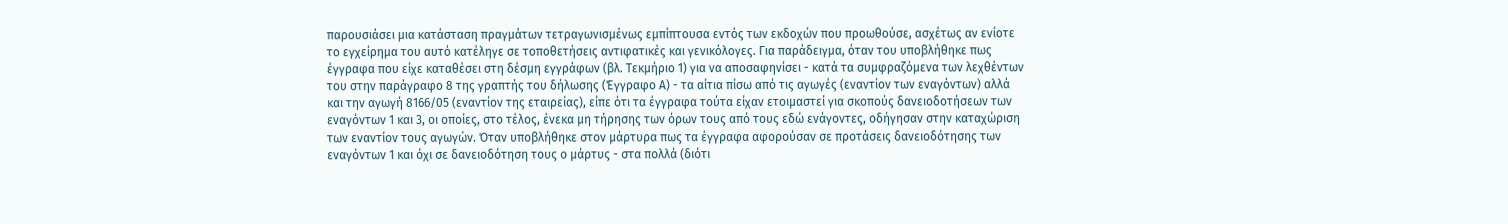παρουσιάσει μια κατάσταση πραγμάτων τετραγωνισμένως εμπίπτουσα εντός των εκδοχών που προωθούσε, ασχέτως αν ενίοτε το εγχείρημα του αυτό κατέληγε σε τοποθετήσεις αντιφατικές και γενικόλογες. Για παράδειγμα, όταν του υποβλήθηκε πως έγγραφα που είχε καταθέσει στη δέσμη εγγράφων (βλ. Τεκμήριο 1) για να αποσαφηνίσει - κατά τα συμφραζόμενα των λεχθέντων του στην παράγραφο 8 της γραπτής του δήλωσης (Έγγραφο Α) - τα αίτια πίσω από τις αγωγές (εναντίον των εναγόντων) αλλά και την αγωγή 8166/05 (εναντίον της εταιρείας), είπε ότι τα έγγραφα τούτα είχαν ετοιμαστεί για σκοπούς δανειοδοτήσεων των εναγόντων 1 και 3, οι οποίες, στο τέλος, ένεκα μη τήρησης των όρων τους από τους εδώ ενάγοντες, οδήγησαν στην καταχώριση των εναντίον τους αγωγών. Όταν υποβλήθηκε στον μάρτυρα πως τα έγγραφα αφορούσαν σε προτάσεις δανειοδότησης των εναγόντων 1 και όχι σε δανειοδότηση τους ο μάρτυς - στα πολλά (διότι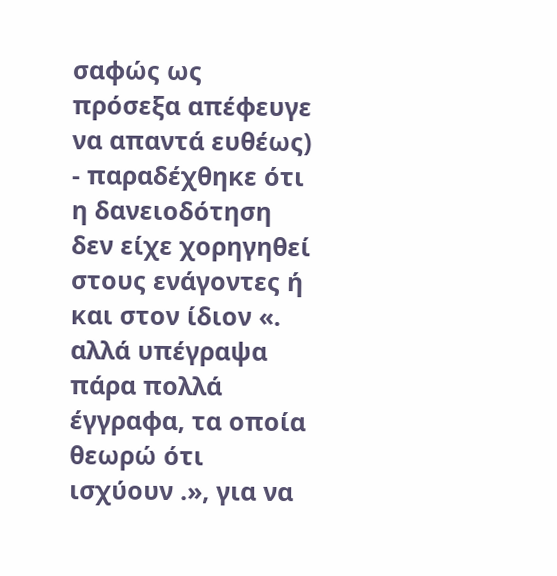σαφώς ως πρόσεξα απέφευγε να απαντά ευθέως) - παραδέχθηκε ότι η δανειοδότηση δεν είχε χορηγηθεί στους ενάγοντες ή και στον ίδιον «. αλλά υπέγραψα πάρα πολλά έγγραφα, τα οποία θεωρώ ότι ισχύουν .», για να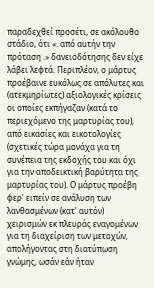παραδεχθεί προσέτι, σε ακόλουθο στάδιο, ότι «. από αυτήν την πρόταση .» δανειοδότησης δεν είχε λάβει λεφτά. Περιπλέον, ο μάρτυς προέβαινε ευκόλως σε απόλυτες και (ατεκμηρίωτες) αξιολογικές κρίσεις οι οποίες εκπήγαζαν (κατά το περιεχόμενο της μαρτυρίας του), από εικασίες και εικοτολογίες (σχετικές τώρα μονάχα για τη συνέπεια της εκδοχής του και όχι για την αποδεικτική βαρύτητα της μαρτυρίας του). Ο μάρτυς προέβη φερ' ειπείν σε ανάλυση των λανθασμένων (κατ' αυτόν) χειρισμών εκ πλευράς εναγομένων για τη διαχείριση των μετοχών, απολήγοντας στη διατύπωση γνώμης, ωσάν εάν ήταν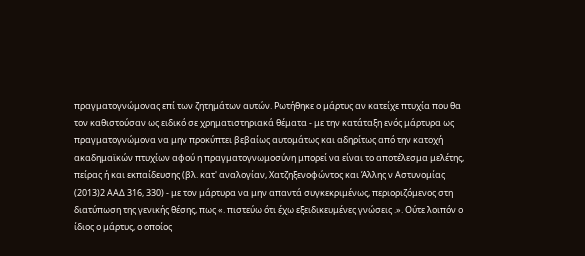πραγματογνώμονας επί των ζητημάτων αυτών. Ρωτήθηκε ο μάρτυς αν κατείχε πτυχία που θα τον καθιστούσαν ως ειδικό σε χρηματιστηριακά θέματα - με την κατάταξη ενός μάρτυρα ως πραγματογνώμονα να μην προκύπτει βεβαίως αυτομάτως και αδηρίτως από την κατοχή ακαδημαϊκών πτυχίων αφού η πραγματογνωμοσύνη μπορεί να είναι το αποτέλεσμα μελέτης, πείρας ή και εκπαίδευσης (βλ. κατ' αναλογίαν, Χατζηξενοφώντος και Άλλης ν Αστυνομίας
(2013)2 ΑΑΔ 316, 330) - με τον μάρτυρα να μην απαντά συγκεκριμένως, περιοριζόμενος στη διατύπωση της γενικής θέσης, πως «. πιστεύω ότι έχω εξειδικευμένες γνώσεις .». Ούτε λοιπόν ο ίδιος ο μάρτυς, ο οποίος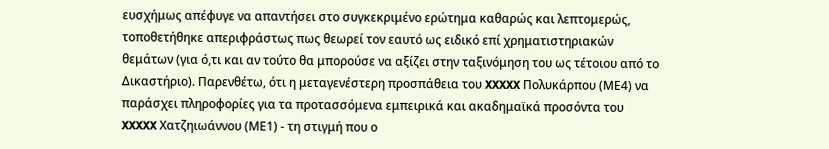ευσχήμως απέφυγε να απαντήσει στο συγκεκριμένο ερώτημα καθαρώς και λεπτομερώς, τοποθετήθηκε απεριφράστως πως θεωρεί τον εαυτό ως ειδικό επί χρηματιστηριακών θεμάτων (για ό,τι και αν τούτο θα μπορούσε να αξίζει στην ταξινόμηση του ως τέτοιου από το Δικαστήριο). Παρενθέτω, ότι η μεταγενέστερη προσπάθεια του XXXXX Πολυκάρπου (ΜΕ4) να παράσχει πληροφορίες για τα προτασσόμενα εμπειρικά και ακαδημαϊκά προσόντα του XXXXX Χατζηιωάννου (ΜΕ1) - τη στιγμή που ο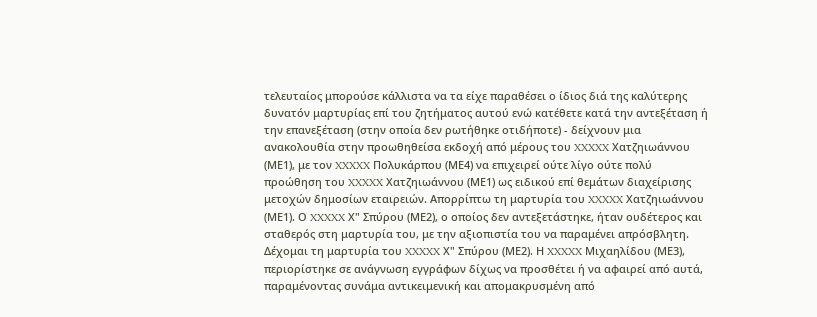τελευταίος μπορούσε κάλλιστα να τα είχε παραθέσει ο ίδιος διά της καλύτερης δυνατόν μαρτυρίας επί του ζητήματος αυτού ενώ κατέθετε κατά την αντεξέταση ή την επανεξέταση (στην οποία δεν ρωτήθηκε οτιδήποτε) - δείχνουν μια ανακολουθία στην προωθηθείσα εκδοχή από μέρους του XXXXX Χατζηιωάννου (ΜΕ1), με τον XXXXX Πολυκάρπου (ΜΕ4) να επιχειρεί ούτε λίγο ούτε πολύ προώθηση του XXXXX Χατζηιωάννου (ΜΕ1) ως ειδικού επί θεμάτων διαχείρισης μετοχών δημοσίων εταιρειών. Απορρίπτω τη μαρτυρία του XXXXX Χατζηιωάννου (ΜΕ1). Ο XXXXX Χ" Σπύρου (ΜΕ2), ο οποίος δεν αντεξετάστηκε, ήταν ουδέτερος και σταθερός στη μαρτυρία του, με την αξιοπιστία του να παραμένει απρόσβλητη. Δέχομαι τη μαρτυρία του XXXXX Χ" Σπύρου (ΜΕ2). Η XXXXX Μιχαηλίδου (ΜΕ3), περιορίστηκε σε ανάγνωση εγγράφων δίχως να προσθέτει ή να αφαιρεί από αυτά, παραμένοντας συνάμα αντικειμενική και απομακρυσμένη από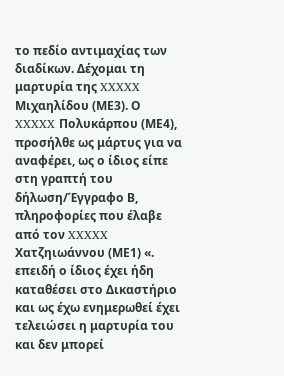το πεδίο αντιμαχίας των διαδίκων. Δέχομαι τη μαρτυρία της XXXXX Μιχαηλίδου (ΜΕ3). Ο XXXXX Πολυκάρπου (ΜΕ4), προσήλθε ως μάρτυς για να αναφέρει, ως ο ίδιος είπε στη γραπτή του δήλωση/Έγγραφο Β, πληροφορίες που έλαβε από τον XXXXX Χατζηιωάννου (ΜΕ1) «. επειδή ο ίδιος έχει ήδη καταθέσει στο Δικαστήριο και ως έχω ενημερωθεί έχει τελειώσει η μαρτυρία του και δεν μπορεί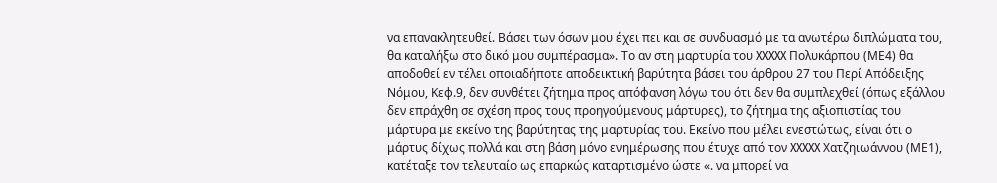να επανακλητευθεί. Βάσει των όσων μου έχει πει και σε συνδυασμό με τα ανωτέρω διπλώματα του, θα καταλήξω στο δικό μου συμπέρασμα». Το αν στη μαρτυρία του XXXXX Πολυκάρπου (ΜΕ4) θα αποδοθεί εν τέλει οποιαδήποτε αποδεικτική βαρύτητα βάσει του άρθρου 27 του Περί Απόδειξης Νόμου, Κεφ.9, δεν συνθέτει ζήτημα προς απόφανση λόγω του ότι δεν θα συμπλεχθεί (όπως εξάλλου δεν επράχθη σε σχέση προς τους προηγούμενους μάρτυρες), το ζήτημα της αξιοπιστίας του μάρτυρα με εκείνο της βαρύτητας της μαρτυρίας του. Εκείνο που μέλει ενεστώτως, είναι ότι ο μάρτυς δίχως πολλά και στη βάση μόνο ενημέρωσης που έτυχε από τον XXXXX Χατζηιωάννου (ΜΕ1), κατέταξε τον τελευταίο ως επαρκώς καταρτισμένο ώστε «. να μπορεί να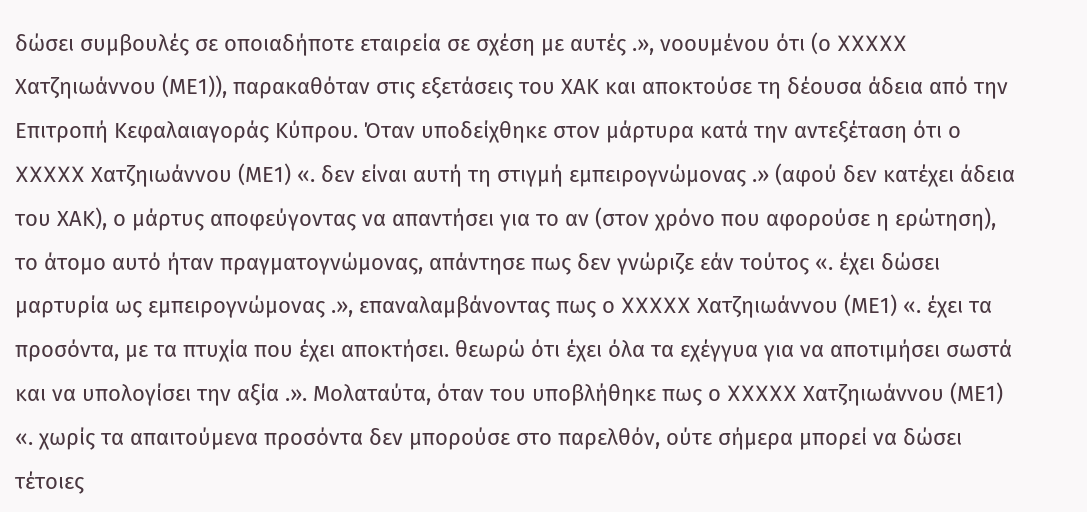δώσει συμβουλές σε οποιαδήποτε εταιρεία σε σχέση με αυτές .», νοουμένου ότι (ο XXXXX Χατζηιωάννου (ΜΕ1)), παρακαθόταν στις εξετάσεις του ΧΑΚ και αποκτούσε τη δέουσα άδεια από την Επιτροπή Κεφαλαιαγοράς Κύπρου. Όταν υποδείχθηκε στον μάρτυρα κατά την αντεξέταση ότι ο XXXXX Χατζηιωάννου (ΜΕ1) «. δεν είναι αυτή τη στιγμή εμπειρογνώμονας .» (αφού δεν κατέχει άδεια του ΧΑΚ), ο μάρτυς αποφεύγοντας να απαντήσει για το αν (στον χρόνο που αφορούσε η ερώτηση), το άτομο αυτό ήταν πραγματογνώμονας, απάντησε πως δεν γνώριζε εάν τούτος «. έχει δώσει μαρτυρία ως εμπειρογνώμονας .», επαναλαμβάνοντας πως ο XXXXX Χατζηιωάννου (ΜΕ1) «. έχει τα προσόντα, με τα πτυχία που έχει αποκτήσει. θεωρώ ότι έχει όλα τα εχέγγυα για να αποτιμήσει σωστά και να υπολογίσει την αξία .». Μολαταύτα, όταν του υποβλήθηκε πως ο XXXXX Χατζηιωάννου (ΜΕ1) «. χωρίς τα απαιτούμενα προσόντα δεν μπορούσε στο παρελθόν, ούτε σήμερα μπορεί να δώσει τέτοιες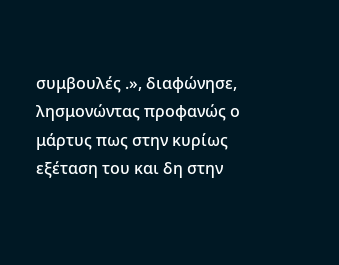συμβουλές .», διαφώνησε, λησμονώντας προφανώς ο μάρτυς πως στην κυρίως εξέταση του και δη στην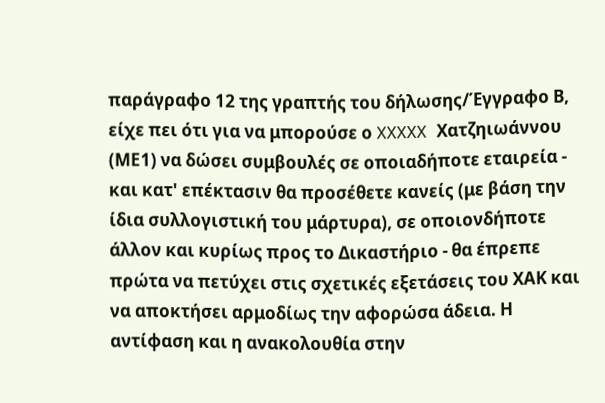παράγραφο 12 της γραπτής του δήλωσης/Έγγραφο Β, είχε πει ότι για να μπορούσε ο XXXXX Χατζηιωάννου (ΜΕ1) να δώσει συμβουλές σε οποιαδήποτε εταιρεία - και κατ' επέκτασιν θα προσέθετε κανείς (με βάση την ίδια συλλογιστική του μάρτυρα), σε οποιονδήποτε άλλον και κυρίως προς το Δικαστήριο - θα έπρεπε πρώτα να πετύχει στις σχετικές εξετάσεις του ΧΑΚ και να αποκτήσει αρμοδίως την αφορώσα άδεια. Η αντίφαση και η ανακολουθία στην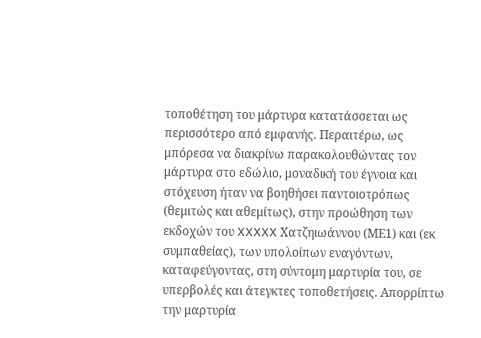τοποθέτηση του μάρτυρα κατατάσσεται ως περισσότερο από εμφανής. Περαιτέρω, ως μπόρεσα να διακρίνω παρακολουθώντας τον μάρτυρα στο εδώλιο, μοναδική του έγνοια και στόχευση ήταν να βοηθήσει παντοιοτρόπως (θεμιτώς και αθεμίτως), στην προώθηση των εκδοχών του XXXXX Χατζηιωάννου (ΜΕ1) και (εκ συμπαθείας), των υπολοίπων εναγόντων, καταφεύγοντας, στη σύντομη μαρτυρία του, σε υπερβολές και άτεγκτες τοποθετήσεις. Απορρίπτω την μαρτυρία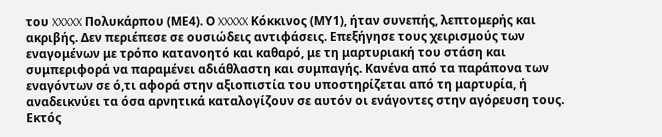του XXXXX Πολυκάρπου (ΜΕ4). Ο XXXXX Κόκκινος (ΜΥ1), ήταν συνεπής, λεπτομερής και ακριβής. Δεν περιέπεσε σε ουσιώδεις αντιφάσεις. Επεξήγησε τους χειρισμούς των εναγομένων με τρόπο κατανοητό και καθαρό, με τη μαρτυριακή του στάση και συμπεριφορά να παραμένει αδιάθλαστη και συμπαγής. Κανένα από τα παράπονα των εναγόντων σε ό,τι αφορά στην αξιοπιστία του υποστηρίζεται από τη μαρτυρία, ή αναδεικνύει τα όσα αρνητικά καταλογίζουν σε αυτόν οι ενάγοντες στην αγόρευση τους. Εκτός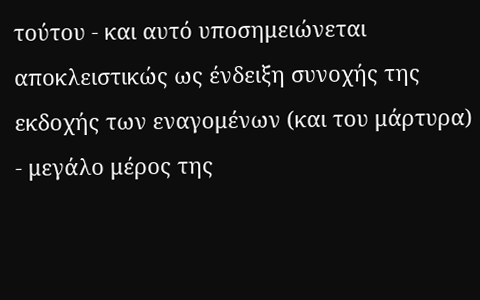τούτου - και αυτό υποσημειώνεται αποκλειστικώς ως ένδειξη συνοχής της εκδοχής των εναγομένων (και του μάρτυρα) - μεγάλο μέρος της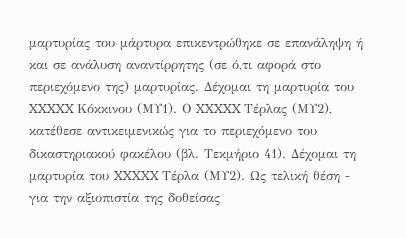μαρτυρίας του μάρτυρα επικεντρώθηκε σε επανάληψη ή και σε ανάλυση αναντίρρητης (σε ό,τι αφορά στο περιεχόμενο της) μαρτυρίας. Δέχομαι τη μαρτυρία του XXXXX Κόκκινου (ΜΥ1). Ο XXXXX Τέρλας (ΜΥ2), κατέθεσε αντικειμενικώς για το περιεχόμενο του δικαστηριακού φακέλου (βλ. Τεκμήριο 41). Δέχομαι τη μαρτυρία του XXXXX Τέρλα (ΜΥ2). Ως τελική θέση - για την αξιοπιστία της δοθείσας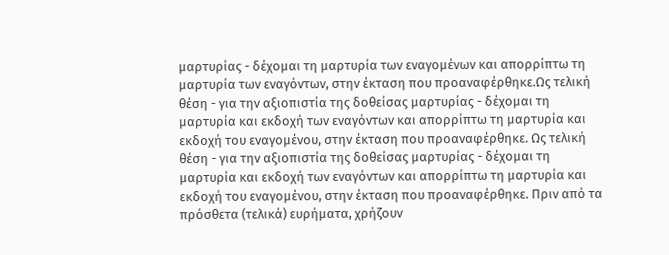μαρτυρίας - δέχομαι τη μαρτυρία των εναγομένων και απορρίπτω τη μαρτυρία των εναγόντων, στην έκταση που προαναφέρθηκε.Ως τελική θέση - για την αξιοπιστία της δοθείσας μαρτυρίας - δέχομαι τη μαρτυρία και εκδοχή των εναγόντων και απορρίπτω τη μαρτυρία και εκδοχή του εναγομένου, στην έκταση που προαναφέρθηκε. Ως τελική θέση - για την αξιοπιστία της δοθείσας μαρτυρίας - δέχομαι τη μαρτυρία και εκδοχή των εναγόντων και απορρίπτω τη μαρτυρία και εκδοχή του εναγομένου, στην έκταση που προαναφέρθηκε. Πριν από τα πρόσθετα (τελικά) ευρήματα, χρήζουν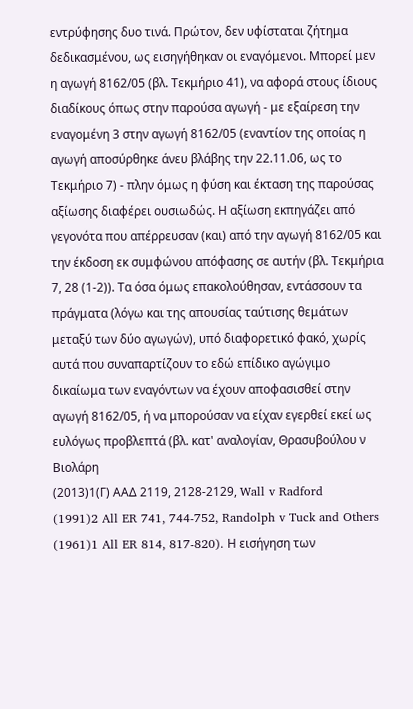εντρύφησης δυο τινά. Πρώτον, δεν υφίσταται ζήτημα δεδικασμένου, ως εισηγήθηκαν οι εναγόμενοι. Μπορεί μεν η αγωγή 8162/05 (βλ. Τεκμήριο 41), να αφορά στους ίδιους διαδίκους όπως στην παρούσα αγωγή - με εξαίρεση την εναγομένη 3 στην αγωγή 8162/05 (εναντίον της οποίας η αγωγή αποσύρθηκε άνευ βλάβης την 22.11.06, ως το Τεκμήριο 7) - πλην όμως η φύση και έκταση της παρούσας αξίωσης διαφέρει ουσιωδώς. Η αξίωση εκπηγάζει από γεγονότα που απέρρευσαν (και) από την αγωγή 8162/05 και την έκδοση εκ συμφώνου απόφασης σε αυτήν (βλ. Τεκμήρια 7, 28 (1-2)). Τα όσα όμως επακολούθησαν, εντάσσουν τα πράγματα (λόγω και της απουσίας ταύτισης θεμάτων μεταξύ των δύο αγωγών), υπό διαφορετικό φακό, χωρίς αυτά που συναπαρτίζουν το εδώ επίδικο αγώγιμο δικαίωμα των εναγόντων να έχουν αποφασισθεί στην αγωγή 8162/05, ή να μπορούσαν να είχαν εγερθεί εκεί ως ευλόγως προβλεπτά (βλ. κατ' αναλογίαν, Θρασυβούλου ν Βιολάρη
(2013)1(Γ) ΑΑΔ 2119, 2128-2129, Wall v Radford
(1991)2 All ER 741, 744-752, Randolph v Tuck and Others
(1961)1 All ER 814, 817-820). Η εισήγηση των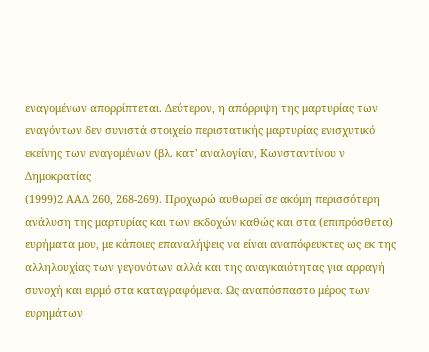εναγομένων απορρίπτεται. Δεύτερον, η απόρριψη της μαρτυρίας των εναγόντων δεν συνιστά στοιχείο περιστατικής μαρτυρίας ενισχυτικό εκείνης των εναγομένων (βλ. κατ' αναλογίαν, Κωνσταντίνου ν Δημοκρατίας
(1999)2 ΑΑΔ 260, 268-269). Προχωρώ αυθωρεί σε ακόμη περισσότερη ανάλυση της μαρτυρίας και των εκδοχών καθώς και στα (επιπρόσθετα) ευρήματα μου, με κάποιες επαναλήψεις να είναι αναπόφευκτες ως εκ της αλληλουχίας των γεγονότων αλλά και της αναγκαιότητας για αρραγή συνοχή και ειρμό στα καταγραφόμενα. Ως αναπόσπαστο μέρος των ευρημάτων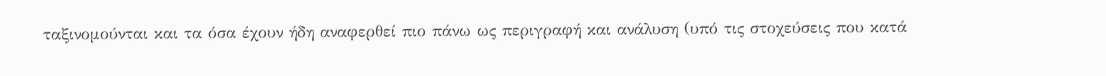ταξινομούνται και τα όσα έχουν ήδη αναφερθεί πιο πάνω ως περιγραφή και ανάλυση (υπό τις στοχεύσεις που κατά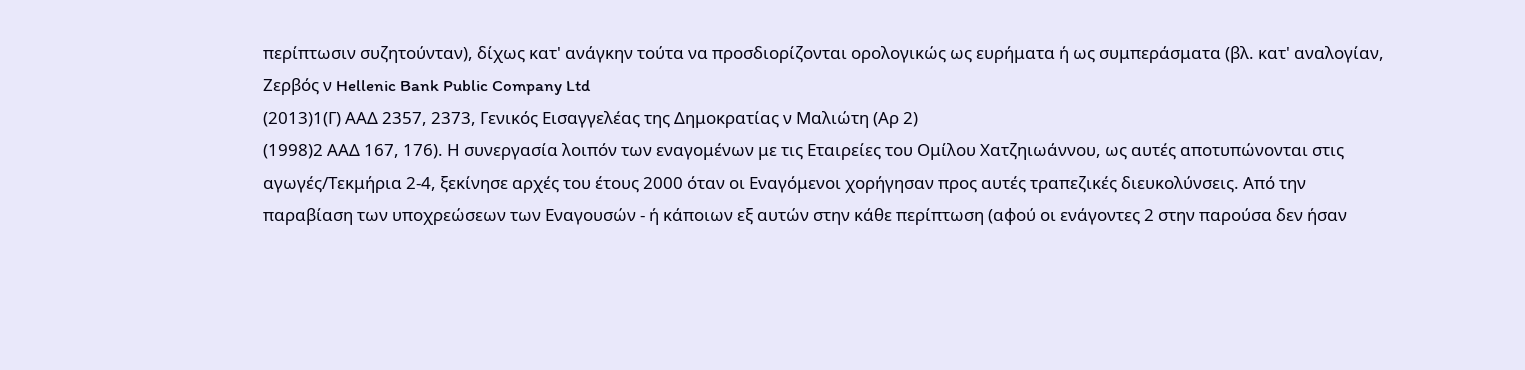περίπτωσιν συζητούνταν), δίχως κατ' ανάγκην τούτα να προσδιορίζονται ορολογικώς ως ευρήματα ή ως συμπεράσματα (βλ. κατ' αναλογίαν, Ζερβός ν Hellenic Bank Public Company Ltd
(2013)1(Γ) ΑΑΔ 2357, 2373, Γενικός Εισαγγελέας της Δημοκρατίας ν Μαλιώτη (Αρ 2)
(1998)2 ΑΑΔ 167, 176). Η συνεργασία λοιπόν των εναγομένων με τις Εταιρείες του Ομίλου Χατζηιωάννου, ως αυτές αποτυπώνονται στις αγωγές/Τεκμήρια 2-4, ξεκίνησε αρχές του έτους 2000 όταν οι Εναγόμενοι χορήγησαν προς αυτές τραπεζικές διευκολύνσεις. Από την παραβίαση των υποχρεώσεων των Εναγουσών - ή κάποιων εξ αυτών στην κάθε περίπτωση (αφού οι ενάγοντες 2 στην παρούσα δεν ήσαν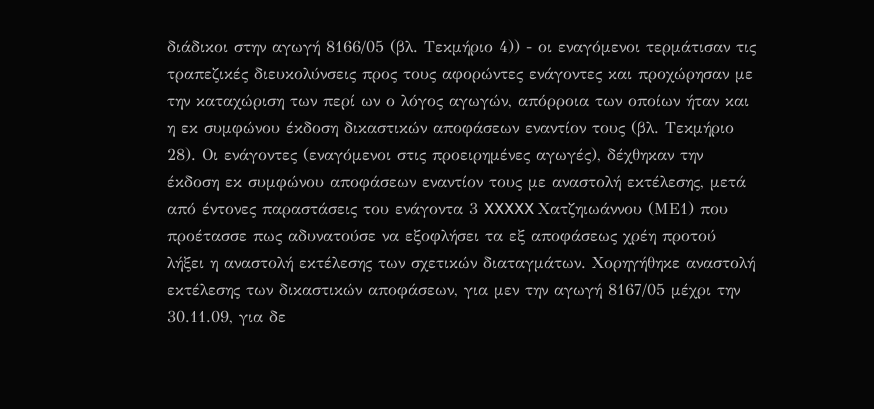διάδικοι στην αγωγή 8166/05 (βλ. Τεκμήριο 4)) - οι εναγόμενοι τερμάτισαν τις τραπεζικές διευκολύνσεις προς τους αφορώντες ενάγοντες και προχώρησαν με την καταχώριση των περί ων ο λόγος αγωγών, απόρροια των οποίων ήταν και η εκ συμφώνου έκδοση δικαστικών αποφάσεων εναντίον τους (βλ. Τεκμήριο 28). Οι ενάγοντες (εναγόμενοι στις προειρημένες αγωγές), δέχθηκαν την έκδοση εκ συμφώνου αποφάσεων εναντίον τους με αναστολή εκτέλεσης, μετά από έντονες παραστάσεις του ενάγοντα 3 XXXXX Χατζηιωάννου (ΜΕ1) που προέτασσε πως αδυνατούσε να εξοφλήσει τα εξ αποφάσεως χρέη προτού λήξει η αναστολή εκτέλεσης των σχετικών διαταγμάτων. Χορηγήθηκε αναστολή εκτέλεσης των δικαστικών αποφάσεων, για μεν την αγωγή 8167/05 μέχρι την 30.11.09, για δε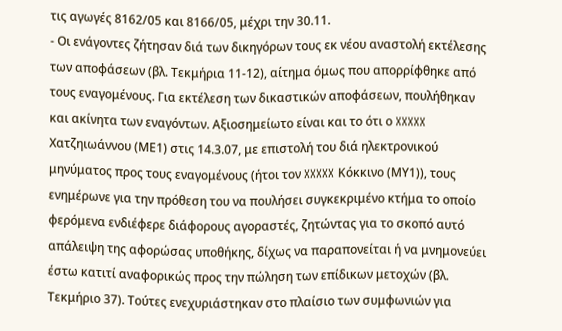τις αγωγές 8162/05 και 8166/05, μέχρι την 30.11.
- Οι ενάγοντες ζήτησαν διά των δικηγόρων τους εκ νέου αναστολή εκτέλεσης των αποφάσεων (βλ. Τεκμήρια 11-12), αίτημα όμως που απορρίφθηκε από τους εναγομένους. Για εκτέλεση των δικαστικών αποφάσεων, πουλήθηκαν και ακίνητα των εναγόντων. Αξιοσημείωτο είναι και το ότι ο XXXXX Χατζηιωάννου (ΜΕ1) στις 14.3.07, με επιστολή του διά ηλεκτρονικού μηνύματος προς τους εναγομένους (ήτοι τον XXXXX Κόκκινο (ΜΥ1)), τους ενημέρωνε για την πρόθεση του να πουλήσει συγκεκριμένο κτήμα το οποίο φερόμενα ενδιέφερε διάφορους αγοραστές, ζητώντας για το σκοπό αυτό απάλειψη της αφορώσας υποθήκης, δίχως να παραπονείται ή να μνημονεύει έστω κατιτί αναφορικώς προς την πώληση των επίδικων μετοχών (βλ. Τεκμήριο 37). Τούτες ενεχυριάστηκαν στο πλαίσιο των συμφωνιών για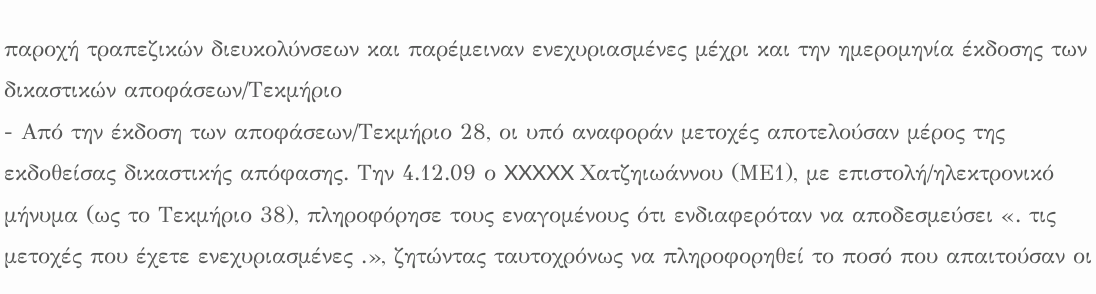παροχή τραπεζικών διευκολύνσεων και παρέμειναν ενεχυριασμένες μέχρι και την ημερομηνία έκδοσης των δικαστικών αποφάσεων/Τεκμήριο
- Από την έκδοση των αποφάσεων/Τεκμήριο 28, οι υπό αναφοράν μετοχές αποτελούσαν μέρος της εκδοθείσας δικαστικής απόφασης. Την 4.12.09 ο XXXXX Χατζηιωάννου (ΜΕ1), με επιστολή/ηλεκτρονικό μήνυμα (ως το Τεκμήριο 38), πληροφόρησε τους εναγομένους ότι ενδιαφερόταν να αποδεσμεύσει «. τις μετοχές που έχετε ενεχυριασμένες .», ζητώντας ταυτοχρόνως να πληροφορηθεί το ποσό που απαιτούσαν οι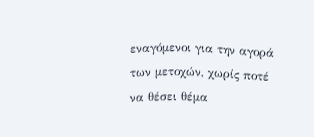εναγόμενοι για την αγορά των μετοχών, χωρίς ποτέ να θέσει θέμα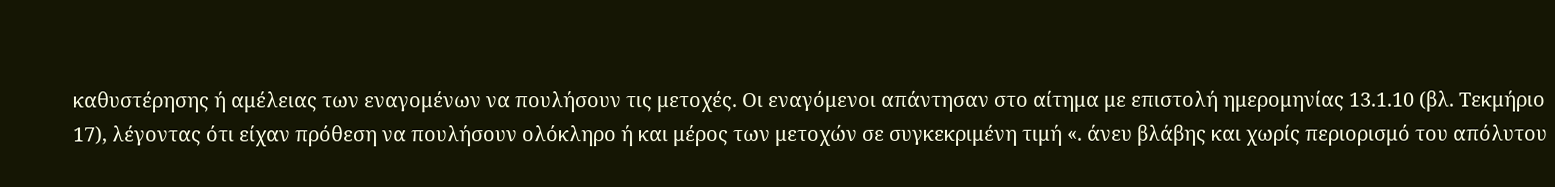καθυστέρησης ή αμέλειας των εναγομένων να πουλήσουν τις μετοχές. Οι εναγόμενοι απάντησαν στο αίτημα με επιστολή ημερομηνίας 13.1.10 (βλ. Τεκμήριο 17), λέγοντας ότι είχαν πρόθεση να πουλήσουν ολόκληρο ή και μέρος των μετοχών σε συγκεκριμένη τιμή «. άνευ βλάβης και χωρίς περιορισμό του απόλυτου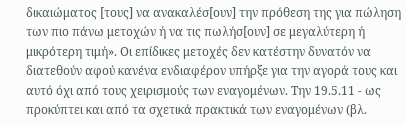δικαιώματος [τους] να ανακαλέσ[ουν] την πρόθεση της για πώληση των πιο πάνω μετοχών ή να τις πωλήσ[ουν] σε μεγαλύτερη ή μικρότερη τιμή». Οι επίδικες μετοχές δεν κατέστην δυνατόν να διατεθούν αφού κανένα ενδιαφέρον υπήρξε για την αγορά τους και αυτό όχι από τους χειρισμούς των εναγομένων. Την 19.5.11 - ως προκύπτει και από τα σχετικά πρακτικά των εναγομένων (βλ.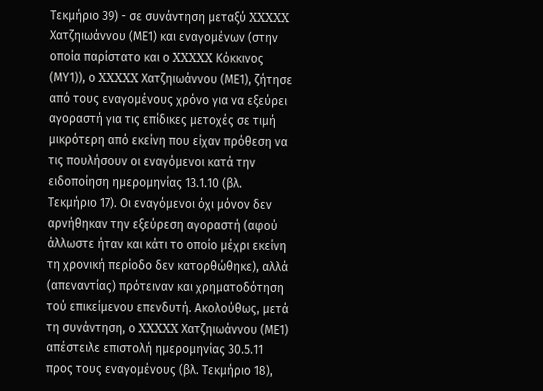Τεκμήριο 39) - σε συνάντηση μεταξύ XXXXX Χατζηιωάννου (ΜΕ1) και εναγομένων (στην οποία παρίστατο και ο XXXXX Κόκκινος (ΜΥ1)), ο XXXXX Χατζηιωάννου (ΜΕ1), ζήτησε από τους εναγομένους χρόνο για να εξεύρει αγοραστή για τις επίδικες μετοχές σε τιμή μικρότερη από εκείνη που είχαν πρόθεση να τις πουλήσουν οι εναγόμενοι κατά την ειδοποίηση ημερομηνίας 13.1.10 (βλ. Τεκμήριο 17). Οι εναγόμενοι όχι μόνον δεν αρνήθηκαν την εξεύρεση αγοραστή (αφού άλλωστε ήταν και κάτι το οποίο μέχρι εκείνη τη χρονική περίοδο δεν κατορθώθηκε), αλλά (απεναντίας) πρότειναν και χρηματοδότηση τού επικείμενου επενδυτή. Ακολούθως, μετά τη συνάντηση, ο XXXXX Χατζηιωάννου (ΜΕ1) απέστειλε επιστολή ημερομηνίας 30.5.11 προς τους εναγομένους (βλ. Τεκμήριο 18),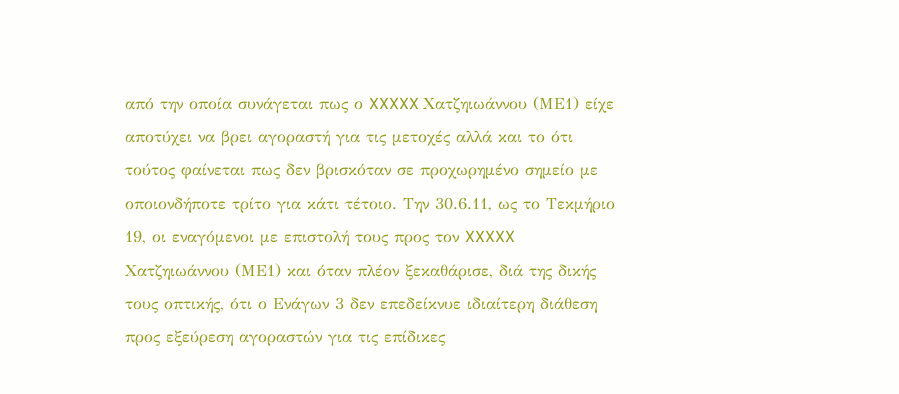από την οποία συνάγεται πως ο XXXXX Χατζηιωάννου (ΜΕ1) είχε αποτύχει να βρει αγοραστή για τις μετοχές αλλά και το ότι τούτος φαίνεται πως δεν βρισκόταν σε προχωρημένο σημείο με οποιονδήποτε τρίτο για κάτι τέτοιο. Την 30.6.11, ως το Τεκμήριο 19, οι εναγόμενοι με επιστολή τους προς τον XXXXX Χατζηιωάννου (ΜΕ1) και όταν πλέον ξεκαθάρισε, διά της δικής τους οπτικής, ότι ο Ενάγων 3 δεν επεδείκνυε ιδιαίτερη διάθεση προς εξεύρεση αγοραστών για τις επίδικες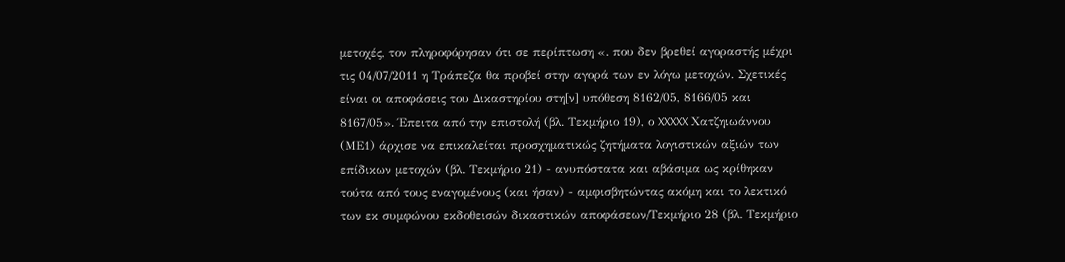μετοχές, τον πληροφόρησαν ότι σε περίπτωση «. που δεν βρεθεί αγοραστής μέχρι τις 04/07/2011 η Τράπεζα θα προβεί στην αγορά των εν λόγω μετοχών. Σχετικές είναι οι αποφάσεις του Δικαστηρίου στη[ν] υπόθεση 8162/05, 8166/05 και 8167/05». Έπειτα από την επιστολή (βλ. Τεκμήριο 19), ο XXXXX Χατζηιωάννου (ΜΕ1) άρχισε να επικαλείται προσχηματικώς ζητήματα λογιστικών αξιών των επίδικων μετοχών (βλ. Τεκμήριο 21) - ανυπόστατα και αβάσιμα ως κρίθηκαν τούτα από τους εναγομένους (και ήσαν) - αμφισβητώντας ακόμη και το λεκτικό των εκ συμφώνου εκδοθεισών δικαστικών αποφάσεων/Τεκμήριο 28 (βλ. Τεκμήριο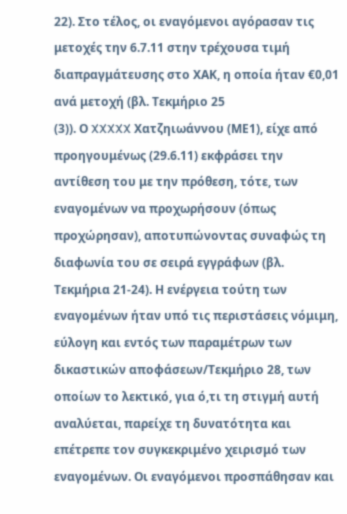22). Στο τέλος, οι εναγόμενοι αγόρασαν τις μετοχές την 6.7.11 στην τρέχουσα τιμή διαπραγμάτευσης στο ΧΑΚ, η οποία ήταν €0,01 ανά μετοχή (βλ. Τεκμήριο 25
(3)). Ο XXXXX Χατζηιωάννου (ΜΕ1), είχε από προηγουμένως (29.6.11) εκφράσει την αντίθεση του με την πρόθεση, τότε, των εναγομένων να προχωρήσουν (όπως προχώρησαν), αποτυπώνοντας συναφώς τη διαφωνία του σε σειρά εγγράφων (βλ. Τεκμήρια 21-24). Η ενέργεια τούτη των εναγομένων ήταν υπό τις περιστάσεις νόμιμη, εύλογη και εντός των παραμέτρων των δικαστικών αποφάσεων/Τεκμήριο 28, των οποίων το λεκτικό, για ό,τι τη στιγμή αυτή αναλύεται, παρείχε τη δυνατότητα και επέτρεπε τον συγκεκριμένο χειρισμό των εναγομένων. Οι εναγόμενοι προσπάθησαν και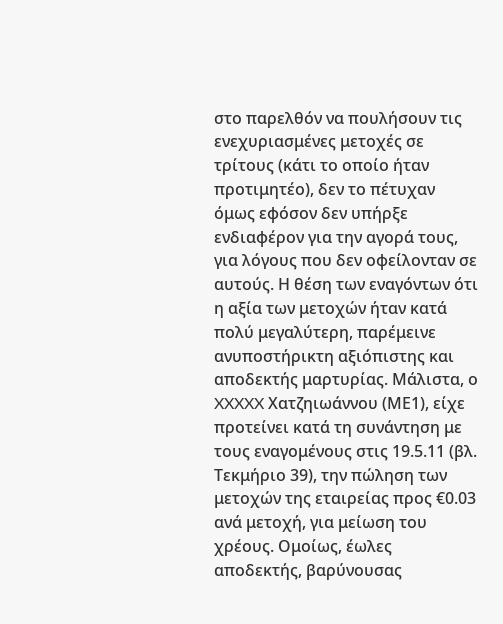στο παρελθόν να πουλήσουν τις ενεχυριασμένες μετοχές σε τρίτους (κάτι το οποίο ήταν προτιμητέο), δεν το πέτυχαν όμως εφόσον δεν υπήρξε ενδιαφέρον για την αγορά τους, για λόγους που δεν οφείλονταν σε αυτούς. Η θέση των εναγόντων ότι η αξία των μετοχών ήταν κατά πολύ μεγαλύτερη, παρέμεινε ανυποστήρικτη αξιόπιστης και αποδεκτής μαρτυρίας. Μάλιστα, ο XXXXX Χατζηιωάννου (ΜΕ1), είχε προτείνει κατά τη συνάντηση με τους εναγομένους στις 19.5.11 (βλ. Τεκμήριο 39), την πώληση των μετοχών της εταιρείας προς €0.03 ανά μετοχή, για μείωση του χρέους. Ομοίως, έωλες αποδεκτής, βαρύνουσας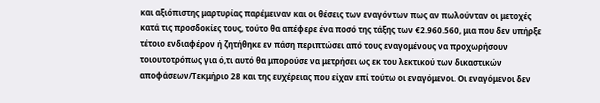και αξιόπιστης μαρτυρίας παρέμειναν και οι θέσεις των εναγόντων πως αν πωλούνταν οι μετοχές κατά τις προσδοκίες τους, τούτο θα απέφερε ένα ποσό της τάξης των €2.960.560, μια που δεν υπήρξε τέτοιο ενδιαφέρον ή ζητήθηκε εν πάση περιπτώσει από τους εναγομένους να προχωρήσουν τοιουτοτρόπως για ό,τι αυτό θα μπορούσε να μετρήσει ως εκ του λεκτικού των δικαστικών αποφάσεων/Τεκμήριο 28 και της ευχέρειας που είχαν επί τούτω οι εναγόμενοι. Οι εναγόμενοι δεν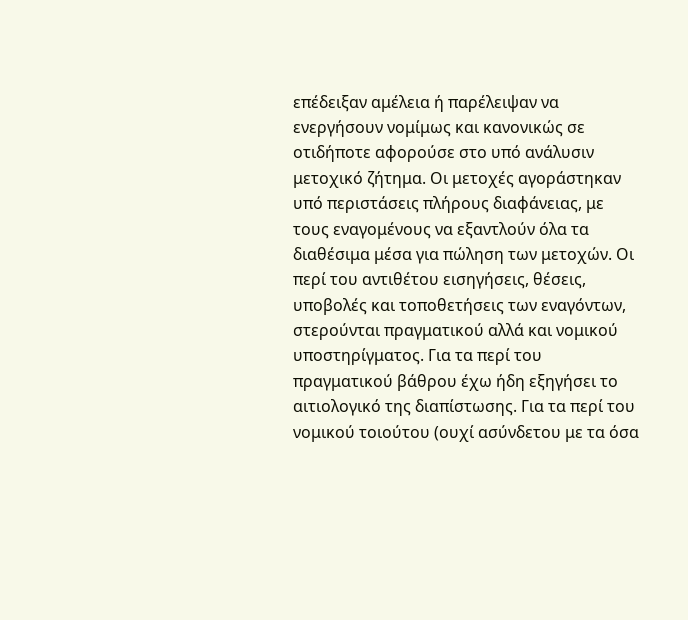επέδειξαν αμέλεια ή παρέλειψαν να ενεργήσουν νομίμως και κανονικώς σε οτιδήποτε αφορούσε στο υπό ανάλυσιν μετοχικό ζήτημα. Οι μετοχές αγοράστηκαν υπό περιστάσεις πλήρους διαφάνειας, με τους εναγομένους να εξαντλούν όλα τα διαθέσιμα μέσα για πώληση των μετοχών. Οι περί του αντιθέτου εισηγήσεις, θέσεις, υποβολές και τοποθετήσεις των εναγόντων, στερούνται πραγματικού αλλά και νομικού υποστηρίγματος. Για τα περί του πραγματικού βάθρου έχω ήδη εξηγήσει το αιτιολογικό της διαπίστωσης. Για τα περί του νομικού τοιούτου (ουχί ασύνδετου με τα όσα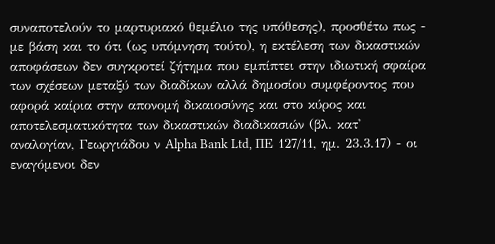συναποτελούν το μαρτυριακό θεμέλιο της υπόθεσης), προσθέτω πως - με βάση και το ότι (ως υπόμνηση τούτο), η εκτέλεση των δικαστικών αποφάσεων δεν συγκροτεί ζήτημα που εμπίπτει στην ιδιωτική σφαίρα των σχέσεων μεταξύ των διαδίκων αλλά δημοσίου συμφέροντος που αφορά καίρια στην απονομή δικαιοσύνης και στο κύρος και αποτελεσματικότητα των δικαστικών διαδικασιών (βλ. κατ' αναλογίαν, Γεωργιάδου ν Alpha Bank Ltd, ΠΕ 127/11, ημ. 23.3.17) - οι εναγόμενοι δεν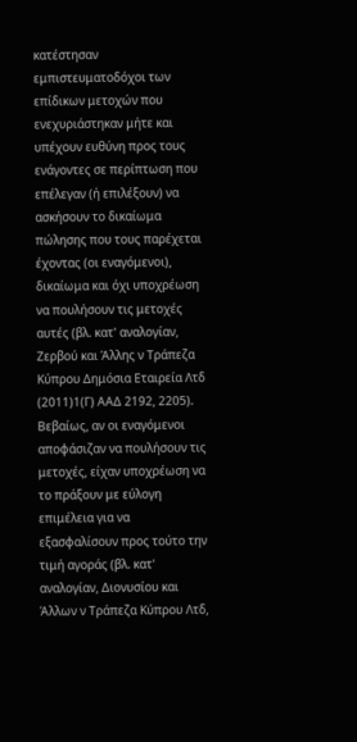κατέστησαν εμπιστευματοδόχοι των επίδικων μετοχών που ενεχυριάστηκαν μήτε και υπέχουν ευθύνη προς τους ενάγοντες σε περίπτωση που επέλεγαν (ή επιλέξουν) να ασκήσουν το δικαίωμα πώλησης που τους παρέχεται έχοντας (οι εναγόμενοι), δικαίωμα και όχι υποχρέωση να πουλήσουν τις μετοχές αυτές (βλ. κατ' αναλογίαν, Ζερβού και Άλλης ν Τράπεζα Κύπρου Δημόσια Εταιρεία Λτδ
(2011)1(Γ) ΑΑΔ 2192, 2205). Βεβαίως, αν οι εναγόμενοι αποφάσιζαν να πουλήσουν τις μετοχές, είχαν υποχρέωση να το πράξουν με εύλογη επιμέλεια για να εξασφαλίσουν προς τούτο την τιμή αγοράς (βλ. κατ' αναλογίαν, Διονυσίου και Άλλων ν Τράπεζα Κύπρου Λτδ,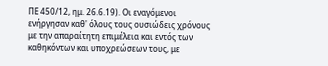ΠΕ 450/12, ημ. 26.6.19). Οι εναγόμενοι ενήργησαν καθ' όλους τους ουσιώδεις χρόνους με την απαραίτητη επιμέλεια και εντός των καθηκόντων και υποχρεώσεων τους, με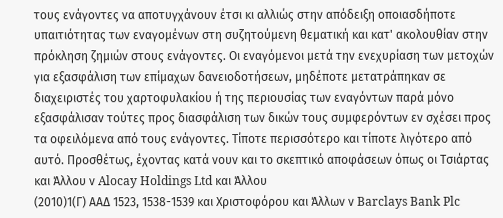τους ενάγοντες να αποτυγχάνουν έτσι κι αλλιώς στην απόδειξη οποιασδήποτε υπαιτιότητας των εναγομένων στη συζητούμενη θεματική και κατ' ακολουθίαν στην πρόκληση ζημιών στους ενάγοντες. Οι εναγόμενοι μετά την ενεχυρίαση των μετοχών για εξασφάλιση των επίμαχων δανειοδοτήσεων, μηδέποτε μετατράπηκαν σε διαχειριστές του χαρτοφυλακίου ή της περιουσίας των εναγόντων παρά μόνο εξασφάλισαν τούτες προς διασφάλιση των δικών τους συμφερόντων εν σχέσει προς τα οφειλόμενα από τους ενάγοντες. Τίποτε περισσότερο και τίποτε λιγότερο από αυτό. Προσθέτως, έχοντας κατά νουν και το σκεπτικό αποφάσεων όπως οι Τσιάρτας και Άλλου ν Alocay Holdings Ltd και Άλλου
(2010)1(Γ) ΑΑΔ 1523, 1538-1539 και Χριστοφόρου και Άλλων ν Barclays Bank Plc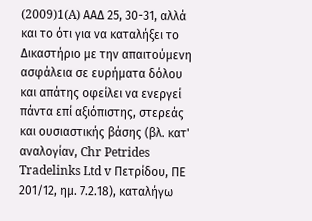(2009)1(A) AAΔ 25, 30-31, αλλά και το ότι για να καταλήξει το Δικαστήριο με την απαιτούμενη ασφάλεια σε ευρήματα δόλου και απάτης οφείλει να ενεργεί πάντα επί αξιόπιστης, στερεάς και ουσιαστικής βάσης (βλ. κατ' αναλογίαν, Chr Petrides Tradelinks Ltd v Πετρίδου, ΠΕ 201/12, ημ. 7.2.18), καταλήγω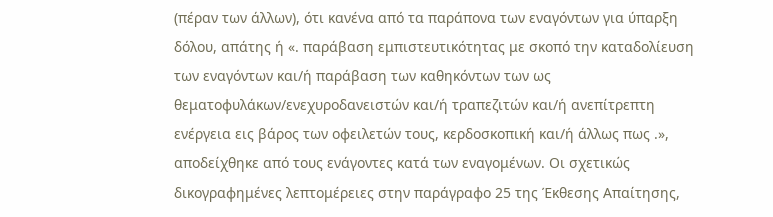(πέραν των άλλων), ότι κανένα από τα παράπονα των εναγόντων για ύπαρξη δόλου, απάτης ή «. παράβαση εμπιστευτικότητας με σκοπό την καταδολίευση των εναγόντων και/ή παράβαση των καθηκόντων των ως θεματοφυλάκων/ενεχυροδανειστών και/ή τραπεζιτών και/ή ανεπίτρεπτη ενέργεια εις βάρος των οφειλετών τους, κερδοσκοπική και/ή άλλως πως .», αποδείχθηκε από τους ενάγοντες κατά των εναγομένων. Οι σχετικώς δικογραφημένες λεπτομέρειες στην παράγραφο 25 της Έκθεσης Απαίτησης,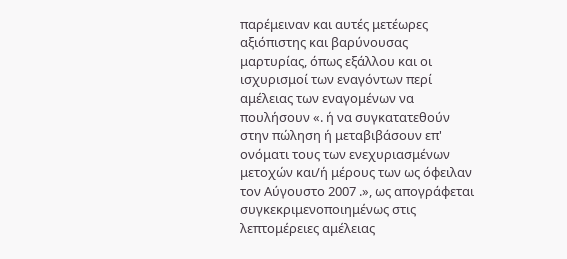παρέμειναν και αυτές μετέωρες αξιόπιστης και βαρύνουσας μαρτυρίας, όπως εξάλλου και οι ισχυρισμοί των εναγόντων περί αμέλειας των εναγομένων να πουλήσουν «. ή να συγκατατεθούν στην πώληση ή μεταβιβάσουν επ' ονόματι τους των ενεχυριασμένων μετοχών και/ή μέρους των ως όφειλαν τον Αύγουστο 2007 .», ως απογράφεται συγκεκριμενοποιημένως στις λεπτομέρειες αμέλειας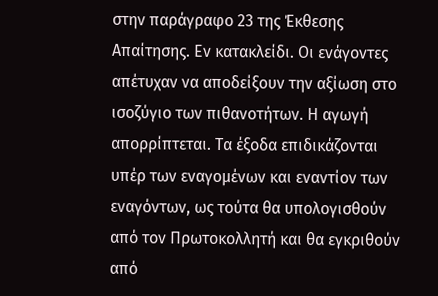στην παράγραφο 23 της Έκθεσης Απαίτησης. Εν κατακλείδι. Οι ενάγοντες απέτυχαν να αποδείξουν την αξίωση στο ισοζύγιο των πιθανοτήτων. Η αγωγή απορρίπτεται. Τα έξοδα επιδικάζονται υπέρ των εναγομένων και εναντίον των εναγόντων, ως τούτα θα υπολογισθούν από τον Πρωτοκολλητή και θα εγκριθούν από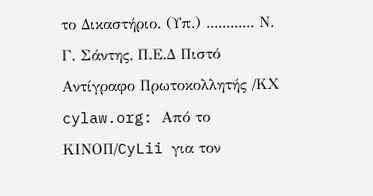το Δικαστήριο. (Υπ.) ............ Ν. Γ. Σάντης, Π.Ε.Δ Πιστό Αντίγραφο Πρωτοκολλητής /ΚΧ cylaw.org: Από το ΚΙΝOΠ/CyLii για τον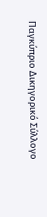Παγκύπριο Δικηγορικό Σύλλογο